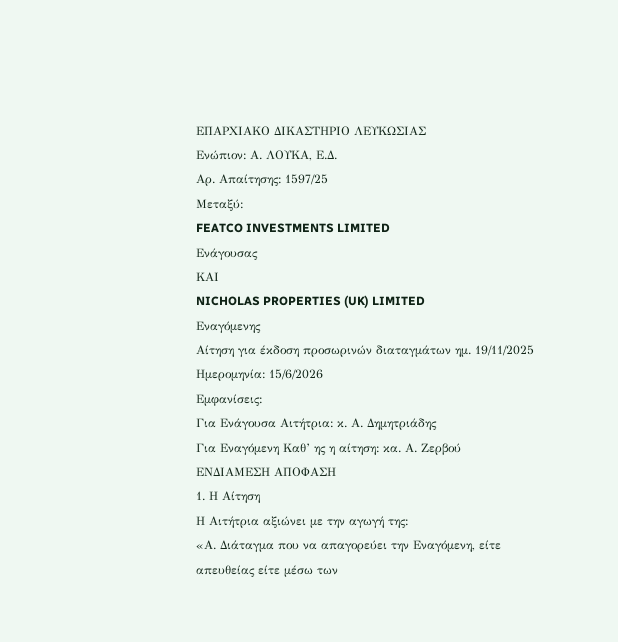ΕΠΑΡΧΙΑΚΟ ΔΙΚΑΣΤΗΡΙΟ ΛΕΥΚΩΣΙΑΣ
Ενώπιον: Α. ΛΟΥΚΑ, Ε.Δ.
Αρ. Απαίτησης: 1597/25
Μεταξύ:
FEATCO INVESTMENTS LIMITED
Ενάγουσας
ΚΑΙ
NICHOLAS PROPERTIES (UK) LIMITED
Εναγόμενης
Αίτηση για έκδοση προσωρινών διαταγμάτων ημ. 19/11/2025
Ημερομηνία: 15/6/2026
Εμφανίσεις:
Για Ενάγουσα Αιτήτρια: κ. Α. Δημητριάδης
Για Εναγόμενη Καθ’ ης η αίτηση: κα. Α. Ζερβού
ΕΝΔΙΑΜΕΣΗ ΑΠΟΦΑΣΗ
1. Η Αίτηση
Η Αιτήτρια αξιώνει με την αγωγή της:
«Α. Διάταγμα που να απαγορεύει την Εναγόμενη, είτε απευθείας είτε μέσω των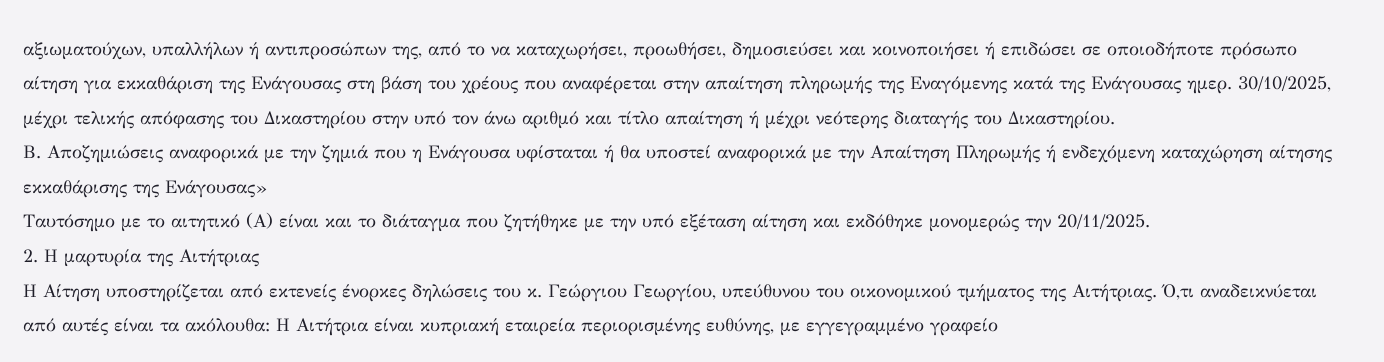αξιωματούχων, υπαλλήλων ή αντιπροσώπων της, από το να καταχωρήσει, προωθήσει, δημοσιεύσει και κοινοποιήσει ή επιδώσει σε οποιοδήποτε πρόσωπο αίτηση για εκκαθάριση της Ενάγουσας στη βάση του χρέους που αναφέρεται στην απαίτηση πληρωμής της Εναγόμενης κατά της Ενάγουσας ημερ. 30/10/2025, μέχρι τελικής απόφασης του Δικαστηρίου στην υπό τον άνω αριθμό και τίτλο απαίτηση ή μέχρι νεότερης διαταγής του Δικαστηρίου.
Β. Αποζημιώσεις αναφορικά με την ζημιά που η Ενάγουσα υφίσταται ή θα υποστεί αναφορικά με την Απαίτηση Πληρωμής ή ενδεχόμενη καταχώρηση αίτησης εκκαθάρισης της Ενάγουσας»
Ταυτόσημο με το αιτητικό (Α) είναι και το διάταγμα που ζητήθηκε με την υπό εξέταση αίτηση και εκδόθηκε μονομερώς την 20/11/2025.
2. Η μαρτυρία της Αιτήτριας
Η Αίτηση υποστηρίζεται από εκτενείς ένορκες δηλώσεις του κ. Γεώργιου Γεωργίου, υπεύθυνου του οικονομικού τμήματος της Αιτήτριας. Ό,τι αναδεικνύεται από αυτές είναι τα ακόλουθα: Η Αιτήτρια είναι κυπριακή εταιρεία περιορισμένης ευθύνης, με εγγεγραμμένο γραφείο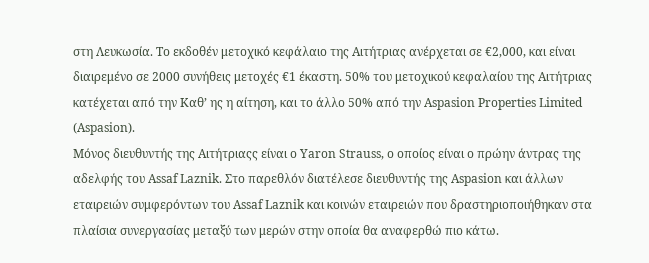στη Λευκωσία. Το εκδοθέν μετοχικό κεφάλαιο της Αιτήτριας ανέρχεται σε €2,000, και είναι διαιρεμένο σε 2000 συνήθεις μετοχές €1 έκαστη. 50% του μετοχικού κεφαλαίου της Αιτήτριας κατέχεται από την Καθ’ ης η αίτηση, και το άλλο 50% από την Aspasion Properties Limited (Aspasion).
Μόνος διευθυντής της Αιτήτριαςς είναι ο Yaron Strauss, ο οποίος είναι ο πρώην άντρας της αδελφής του Assaf Laznik. Στο παρεθλόν διατέλεσε διευθυντής της Aspasion και άλλων εταιρειών συμφερόντων του Assaf Laznik και κοινών εταιρειών που δραστηριοποιήθηκαν στα πλαίσια συνεργασίας μεταξύ των μερών στην οποία θα αναφερθώ πιο κάτω.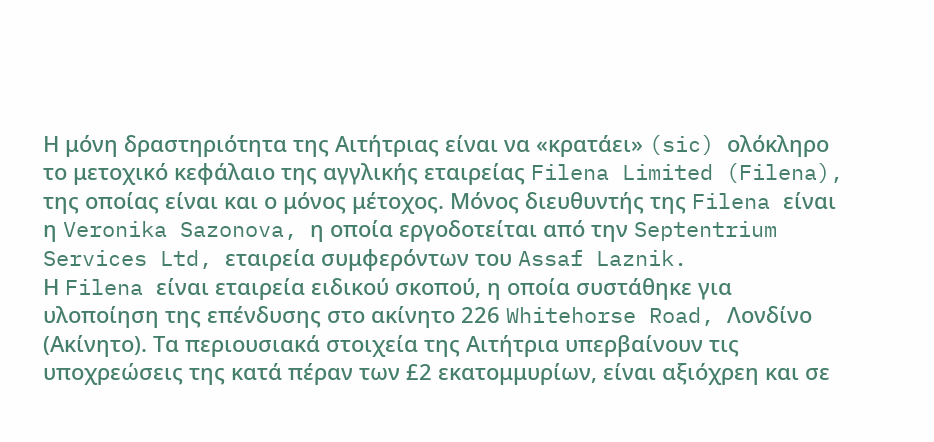Η μόνη δραστηριότητα της Αιτήτριας είναι να «κρατάει» (sic) ολόκληρο το μετοχικό κεφάλαιο της αγγλικής εταιρείας Filena Limited (Filena), της οποίας είναι και ο μόνος μέτοχος. Μόνος διευθυντής της Filena είναι η Veronika Sazonova, η οποία εργοδοτείται από την Septentrium Services Ltd, εταιρεία συμφερόντων του Assaf Laznik.
Η Filena είναι εταιρεία ειδικού σκοπού, η οποία συστάθηκε για υλοποίηση της επένδυσης στο ακίνητο 226 Whitehorse Road, Λονδίνο (Ακίνητο). Τα περιουσιακά στοιχεία της Αιτήτρια υπερβαίνουν τις υποχρεώσεις της κατά πέραν των £2 εκατομμυρίων, είναι αξιόχρεη και σε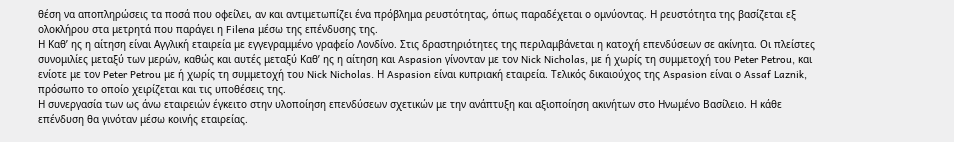θέση να αποπληρώσεις τα ποσά που οφείλει, αν και αντιμετωπίζει ένα πρόβλημα ρευστότητας, όπως παραδέχεται ο ομνύοντας. Η ρευστότητα της βασίζεται εξ ολοκλήρου στα μετρητά που παράγει η Filena μέσω της επένδυσης της.
Η Καθ’ ης η αίτηση είναι Αγγλική εταιρεία με εγγεγραμμένο γραφείο Λονδίνο. Στις δραστηριότητες της περιλαμβάνεται η κατοχή επενδύσεων σε ακίνητα. Οι πλείστες συνομιλίες μεταξύ των μερών, καθώς και αυτές μεταξύ Καθ’ ης η αίτηση και Aspasion γίνονταν με τον Nick Nicholas, με ή χωρίς τη συμμετοχή του Peter Petrou, και ενίοτε με τον Peter Petrou με ή χωρίς τη συμμετοχή του Nick Nicholas. Η Aspasion είναι κυπριακή εταιρεία. Τελικός δικαιούχος της Aspasion είναι ο Assaf Laznik, πρόσωπο το οποίο χειρίζεται και τις υποθέσεις της.
Η συνεργασία των ως άνω εταιρειών έγκειτο στην υλοποίηση επενδύσεων σχετικών με την ανάπτυξη και αξιοποίηση ακινήτων στο Ηνωμένο Βασίλειο. Η κάθε επένδυση θα γινόταν μέσω κοινής εταιρείας.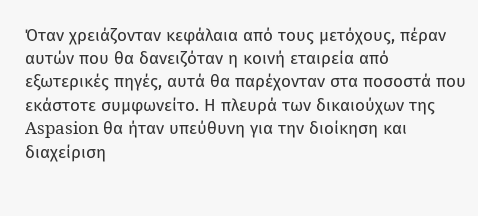Όταν χρειάζονταν κεφάλαια από τους μετόχους, πέραν αυτών που θα δανειζόταν η κοινή εταιρεία από εξωτερικές πηγές, αυτά θα παρέχονταν στα ποσοστά που εκάστοτε συμφωνείτο. Η πλευρά των δικαιούχων της Aspasion θα ήταν υπεύθυνη για την διοίκηση και διαχείριση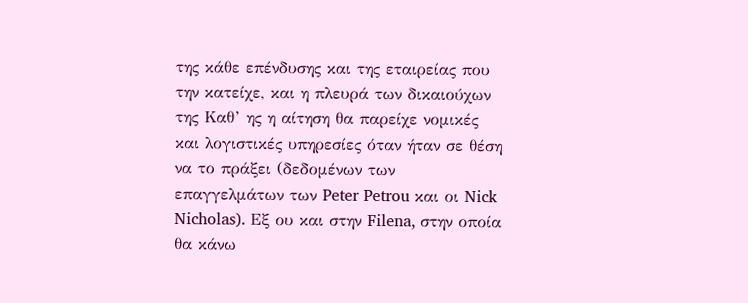της κάθε επένδυσης και της εταιρείας που την κατείχε, και η πλευρά των δικαιούχων της Καθ’ ης η αίτηση θα παρείχε νομικές και λογιστικές υπηρεσίες όταν ήταν σε θέση να το πράξει (δεδομένων των επαγγελμάτων των Peter Petrou και οι Nick Nicholas). Εξ ου και στην Filena, στην οποία θα κάνω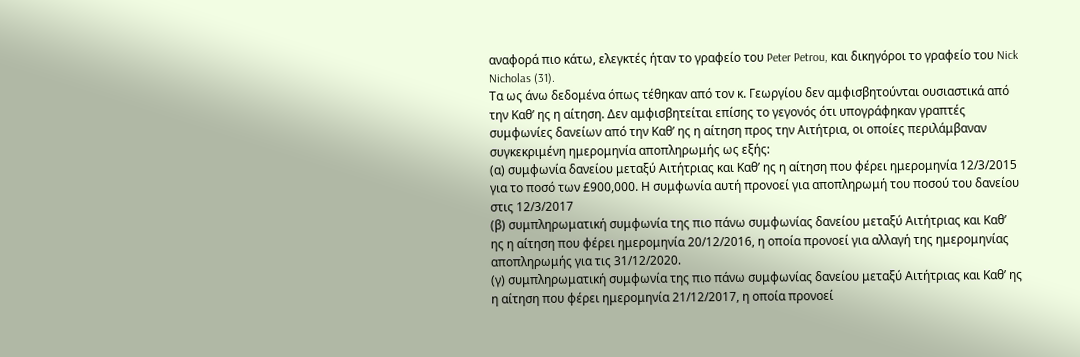αναφορά πιο κάτω, ελεγκτές ήταν το γραφείο του Peter Petrou, και δικηγόροι το γραφείο του Nick Nicholas (31).
Τα ως άνω δεδομένα όπως τέθηκαν από τον κ. Γεωργίου δεν αμφισβητούνται ουσιαστικά από την Καθ’ ης η αίτηση. Δεν αμφισβητείται επίσης το γεγονός ότι υπογράφηκαν γραπτές συμφωνίες δανείων από την Καθ’ ης η αίτηση προς την Αιτήτρια, οι οποίες περιλάμβαναν συγκεκριμένη ημερομηνία αποπληρωμής ως εξής:
(α) συμφωνία δανείου μεταξύ Αιτήτριας και Καθ’ ης η αίτηση που φέρει ημερομηνία 12/3/2015 για το ποσό των £900,000. Η συμφωνία αυτή προνοεί για αποπληρωμή του ποσού του δανείου στις 12/3/2017
(β) συμπληρωματική συμφωνία της πιο πάνω συμφωνίας δανείου μεταξύ Αιτήτριας και Καθ’ ης η αίτηση που φέρει ημερομηνία 20/12/2016, η οποία προνοεί για αλλαγή της ημερομηνίας αποπληρωμής για τις 31/12/2020.
(γ) συμπληρωματική συμφωνία της πιο πάνω συμφωνίας δανείου μεταξύ Αιτήτριας και Καθ’ ης η αίτηση που φέρει ημερομηνία 21/12/2017, η οποία προνοεί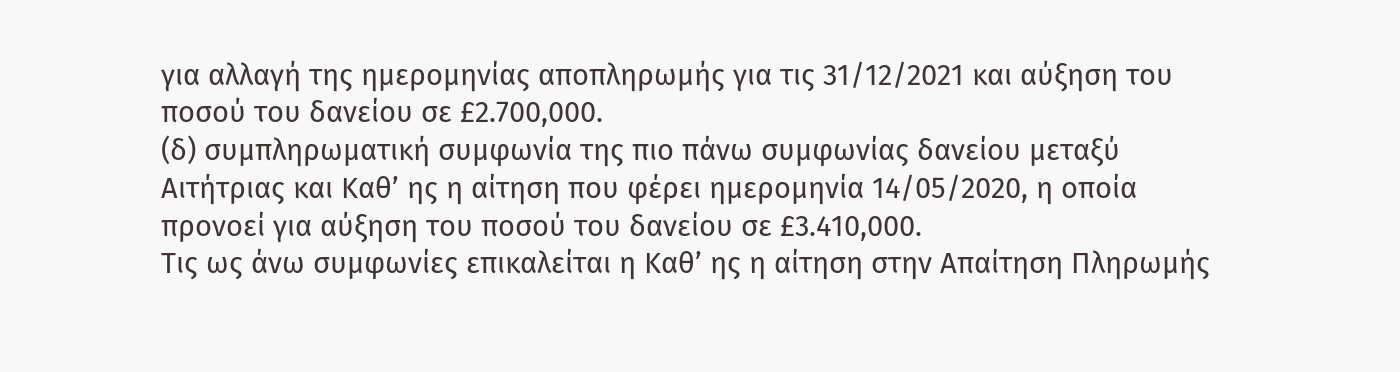για αλλαγή της ημερομηνίας αποπληρωμής για τις 31/12/2021 και αύξηση του ποσού του δανείου σε £2.700,000.
(δ) συμπληρωματική συμφωνία της πιο πάνω συμφωνίας δανείου μεταξύ Αιτήτριας και Καθ’ ης η αίτηση που φέρει ημερομηνία 14/05/2020, η οποία προνοεί για αύξηση του ποσού του δανείου σε £3.410,000.
Τις ως άνω συμφωνίες επικαλείται η Καθ’ ης η αίτηση στην Απαίτηση Πληρωμής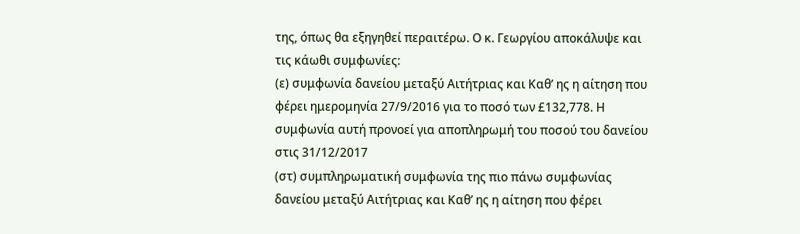της, όπως θα εξηγηθεί περαιτέρω. Ο κ. Γεωργίου αποκάλυψε και τις κάωθι συμφωνίες:
(ε) συμφωνία δανείου μεταξύ Αιτήτριας και Καθ’ ης η αίτηση που φέρει ημερομηνία 27/9/2016 για το ποσό των £132,778. Η συμφωνία αυτή προνοεί για αποπληρωμή του ποσού του δανείου στις 31/12/2017
(στ) συμπληρωματική συμφωνία της πιο πάνω συμφωνίας δανείου μεταξύ Αιτήτριας και Καθ’ ης η αίτηση που φέρει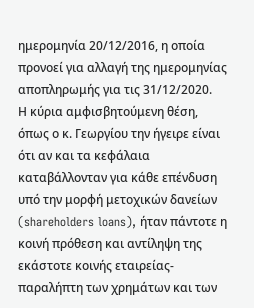ημερομηνία 20/12/2016, η οποία προνοεί για αλλαγή της ημερομηνίας αποπληρωμής για τις 31/12/2020.
Η κύρια αμφισβητούμενη θέση, όπως ο κ. Γεωργίου την ήγειρε είναι ότι αν και τα κεφάλαια καταβάλλονταν για κάθε επένδυση υπό την μορφή μετοχικών δανείων (shareholders loans), ήταν πάντοτε η κοινή πρόθεση και αντίληψη της εκάστοτε κοινής εταιρείας-παραλήπτη των χρημάτων και των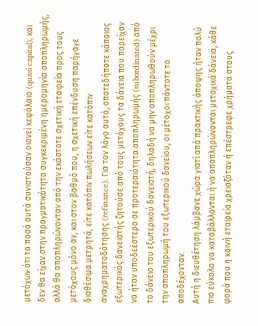μετόχων ότι τα ποσά αυτά συνιστούσαν οιονεί κεφάλαιο (quasi capital), και δεν θα είχαν στην πραγματικότητα συγκεκριμένη ημερομηνία αποπληρωμής, αλλά θα αποπληρώνονταν από την εκάστοτε σχετική εταιρεία προς τους μετόχους μόνο αν, και στον βαθμό που, η σχετική επένδυση παρήγαγε διαθέσιμα μετρητά, είτε κατόπιν πωλήσεων είτε κατόπιν αναχρηματοδότησης (refinance). Για τον λόγο αυτό, οποτεδήποτε κάποιος εξωτερικός δανειστής ζητούσε από τους μετόχους τα δάνεια που παρείχαν να ήταν υποδεέστερα σε προτεραιότητα αποπληρωμής (subordinated) από το δάνειο του εξωτερικού δανειστή, δηλαδή να μην αποπληρωθούν μέχρι την αποπληρωμή του εξωτερικού δανείου, οι μέτοχοι πάντοτε το αποδέχονταν.
Αυτή η διευθέτηση λάμβανε χώρα γιατί από πρακτικής άποψης ήταν πολύ πιο εύκολο να καταβάλλονται ή να αποπληρώνονται μετοχικά δάνεια, κάθε φορά που η κοινή εταιρεία χρειαζόταν ή επέστρεφε χρήματα στους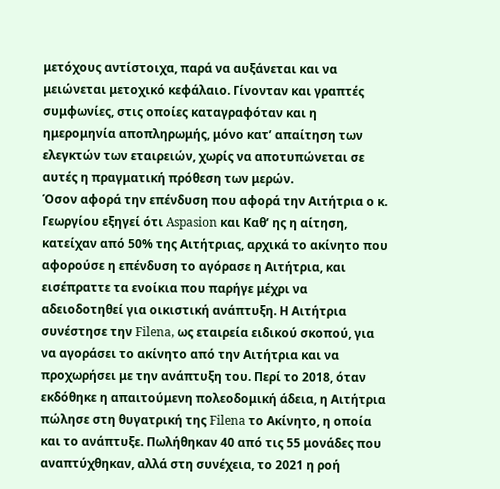μετόχους αντίστοιχα, παρά να αυξάνεται και να μειώνεται μετοχικό κεφάλαιο. Γίνονταν και γραπτές συμφωνίες, στις οποίες καταγραφόταν και η ημερομηνία αποπληρωμής, μόνο κατ’ απαίτηση των ελεγκτών των εταιρειών, χωρίς να αποτυπώνεται σε αυτές η πραγματική πρόθεση των μερών.
Όσον αφορά την επένδυση που αφορά την Αιτήτρια ο κ. Γεωργίου εξηγεί ότι Aspasion και Καθ’ ης η αίτηση, κατείχαν από 50% της Αιτήτριας, αρχικά τo ακίνητο που αφορούσε η επένδυση το αγόρασε η Αιτήτρια, και εισέπραττε τα ενοίκια που παρήγε μέχρι να αδειοδοτηθεί για οικιστική ανάπτυξη. Η Αιτήτρια συνέστησε την Filena, ως εταιρεία ειδικού σκοπού, για να αγοράσει το ακίνητο από την Αιτήτρια και να προχωρήσει με την ανάπτυξη του. Περί το 2018, όταν εκδόθηκε η απαιτούμενη πολεοδομική άδεια, η Αιτήτρια πώλησε στη θυγατρική της Filena το Ακίνητο, η οποία και το ανάπτυξε. Πωλήθηκαν 40 από τις 55 μονάδες που αναπτύχθηκαν, αλλά στη συνέχεια, το 2021 η ροή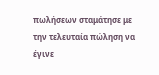πωλήσεων σταμάτησε με την τελευταία πώληση να έγινε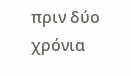πριν δύο χρόνια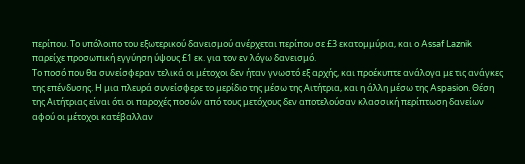περίπου. Το υπόλοιπο του εξωτερικού δανεισμού ανέρχεται περίπου σε £3 εκατομμύρια, και ο Assaf Laznik παρείχε προσωπική εγγύηση ύψους £1 εκ. για τον εν λόγω δανεισμό.
Το ποσό που θα συνείσφεραν τελικά οι μέτοχοι δεν ήταν γνωστό εξ αρχής, και προέκυπτε ανάλογα με τις ανάγκες της επένδυσης. Η μια πλευρά συνείσφερε το μερίδιο της μέσω της Αιτήτρια, και η άλλη μέσω της Aspasion. Θέση της Αιτήτριας είναι ότι οι παροχές ποσών από τους μετόχους δεν αποτελούσαν κλασσική περίπτωση δανείων αφού οι μέτοχοι κατέβαλλαν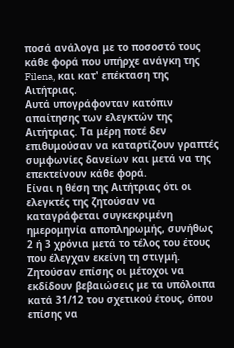ποσά ανάλογα με το ποσοστό τους κάθε φορά που υπήρχε ανάγκη της Filena, και κατ' επέκταση της Αιτήτριας.
Αυτά υπογράφονταν κατόπιν απαίτησης των ελεγκτών της Αιτήτριας. Τα μέρη ποτέ δεν επιθυμούσαν να καταρτίζουν γραπτές συμφωνίες δανείων και μετά να της επεκτείνουν κάθε φορά.
Είναι η θέση της Αιτήτριας ότι οι ελεγκτές της ζητούσαν να καταγράφεται συγκεκριμένη ημερομηνία αποπληρωμής, συνήθως 2 ή 3 χρόνια μετά το τέλος του έτους που έλεγχαν εκείνη τη στιγμή. Ζητούσαν επίσης οι μέτοχοι να εκδίδουν βεβαιώσεις με τα υπόλοιπα κατά 31/12 του σχετικού έτους, όπου επίσης να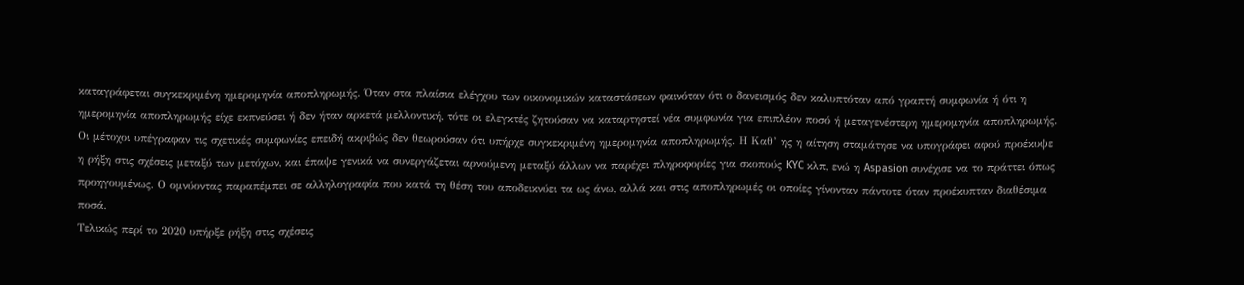καταγράφεται συγκεκριμένη ημερομηνία αποπληρωμής. Όταν στα πλαίσια ελέγχου των οικονομικών καταστάσεων φαινόταν ότι ο δανεισμός δεν καλυπτόταν από γραπτή συμφωνία ή ότι η ημερομηνία αποπληρωμής είχε εκπνεύσει ή δεν ήταν αρκετά μελλοντική, τότε οι ελεγκτές ζητούσαν να καταρτηστεί νέα συμφωνία για επιπλέον ποσό ή μεταγενέστερη ημερομηνία αποπληρωμής.
Οι μέτοχοι υπέγραφαν τις σχετικές συμφωνίες επειδή ακριβώς δεν θεωρούσαν ότι υπήρχε συγκεκριμένη ημερομηνία αποπληρωμής. Η Καθ’ ης η αίτηση σταμάτησε να υπογράφει αφού προέκυψε η ρήξη στις σχέσεις μεταξύ των μετόχων, και έπαψε γενικά να συνεργάζεται αρνούμενη μεταξύ άλλων να παρέχει πληροφορίες για σκοπούς KYC κλπ, ενώ η Aspasion συνέχισε να το πράττει όπως προηγουμένως. Ο ομνύοντας παραπέμπει σε αλληλογραφία που κατά τη θέση του αποδεικνύει τα ως άνω, αλλά και στις αποπληρωμές οι οποίες γίνονταν πάντοτε όταν προέκυπταν διαθέσιμα ποσά.
Τελικώς περί το 2020 υπήρξε ρήξη στις σχέσεις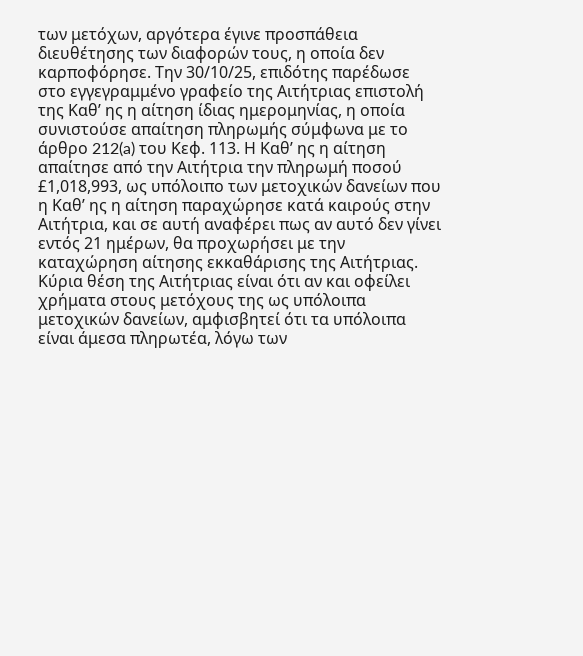των μετόχων, αργότερα έγινε προσπάθεια διευθέτησης των διαφορών τους, η οποία δεν καρποφόρησε. Την 30/10/25, επιδότης παρέδωσε στο εγγεγραμμένο γραφείο της Αιτήτριας επιστολή της Καθ’ ης η αίτηση ίδιας ημερομηνίας, η οποία συνιστούσε απαίτηση πληρωμής σύμφωνα με το άρθρο 212(a) του Κεφ. 113. Η Καθ’ ης η αίτηση απαίτησε από την Αιτήτρια την πληρωμή ποσού £1,018,993, ως υπόλοιπο των μετοχικών δανείων που η Καθ’ ης η αίτηση παραχώρησε κατά καιρούς στην Αιτήτρια, και σε αυτή αναφέρει πως αν αυτό δεν γίνει εντός 21 ημέρων, θα προχωρήσει με την καταχώρηση αίτησης εκκαθάρισης της Αιτήτριας.
Κύρια θέση της Αιτήτριας είναι ότι αν και οφείλει χρήματα στους μετόχους της ως υπόλοιπα μετοχικών δανείων, αμφισβητεί ότι τα υπόλοιπα είναι άμεσα πληρωτέα, λόγω των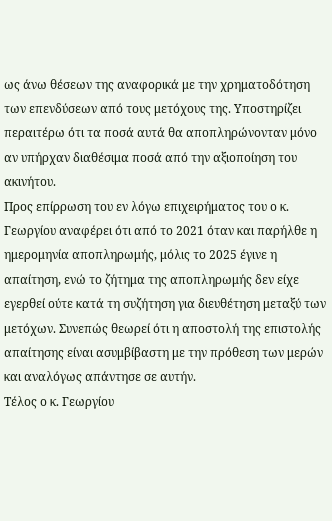ως άνω θέσεων της αναφορικά με την χρηματοδότηση των επενδύσεων από τους μετόχους της. Υποστηρίζει περαιτέρω ότι τα ποσά αυτά θα αποπληρώνονταν μόνο αν υπήρχαν διαθέσιμα ποσά από την αξιοποίηση του ακινήτου.
Προς επίρρωση του εν λόγω επιχειρήματος του ο κ. Γεωργίου αναφέρει ότι από το 2021 όταν και παρήλθε η ημερομηνία αποπληρωμής, μόλις το 2025 έγινε η απαίτηση, ενώ το ζήτημα της αποπληρωμής δεν είχε εγερθεί ούτε κατά τη συζήτηση για διευθέτηση μεταξύ των μετόχων. Συνεπώς θεωρεί ότι η αποστολή της επιστολής απαίτησης είναι ασυμβίβαστη με την πρόθεση των μερών και αναλόγως απάντησε σε αυτήν.
Τέλος ο κ. Γεωργίου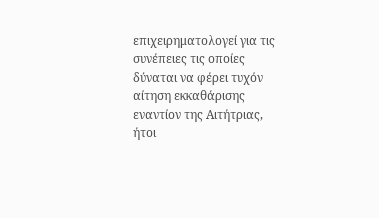επιχειρηματολογεί για τις συνέπειες τις οποίες δύναται να φέρει τυχόν αίτηση εκκαθάρισης εναντίον της Αιτήτριας, ήτοι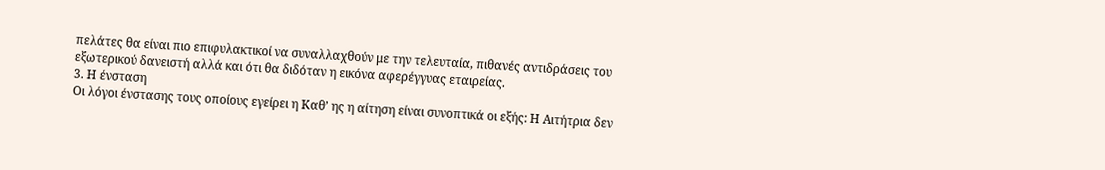πελάτες θα είναι πιο επιφυλακτικοί να συναλλαχθούν με την τελευταία, πιθανές αντιδράσεις του εξωτερικού δανειστή αλλά και ότι θα διδόταν η εικόνα αφερέγγυας εταιρείας.
3. Η ένσταση
Οι λόγοι ένστασης τους οποίους εγείρει η Καθ’ ης η αίτηση είναι συνοπτικά οι εξής: Η Αιτήτρια δεν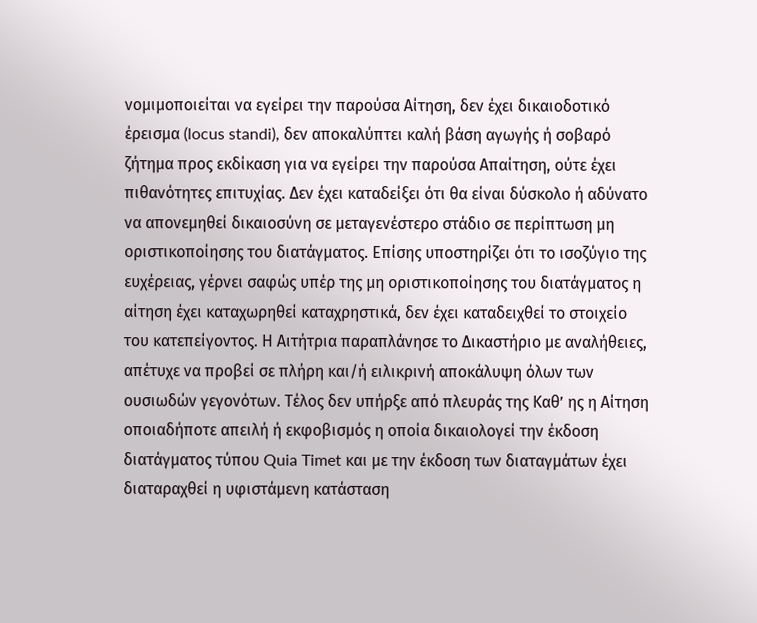νομιμοποιείται να εγείρει την παρούσα Αίτηση, δεν έχει δικαιοδοτικό έρεισμα (locus standi), δεν αποκαλύπτει καλή βάση αγωγής ή σοβαρό ζήτημα προς εκδίκαση για να εγείρει την παρούσα Απαίτηση, ούτε έχει πιθανότητες επιτυχίας. Δεν έχει καταδείξει ότι θα είναι δύσκολο ή αδύνατο να απονεμηθεί δικαιοσύνη σε μεταγενέστερο στάδιο σε περίπτωση μη οριστικοποίησης του διατάγματος. Επίσης υποστηρίζει ότι το ισοζύγιο της ευχέρειας, γέρνει σαφώς υπέρ της μη οριστικοποίησης του διατάγματος η αίτηση έχει καταχωρηθεί καταχρηστικά, δεν έχει καταδειχθεί το στοιχείο του κατεπείγοντος. Η Αιτήτρια παραπλάνησε το Δικαστήριο με αναλήθειες, απέτυχε να προβεί σε πλήρη και/ή ειλικρινή αποκάλυψη όλων των ουσιωδών γεγονότων. Τέλος δεν υπήρξε από πλευράς της Καθ’ ης η Αίτηση οποιαδήποτε απειλή ή εκφοβισμός η οποία δικαιολογεί την έκδοση διατάγματος τύπου Quia Timet και με την έκδοση των διαταγμάτων έχει διαταραχθεί η υφιστάμενη κατάσταση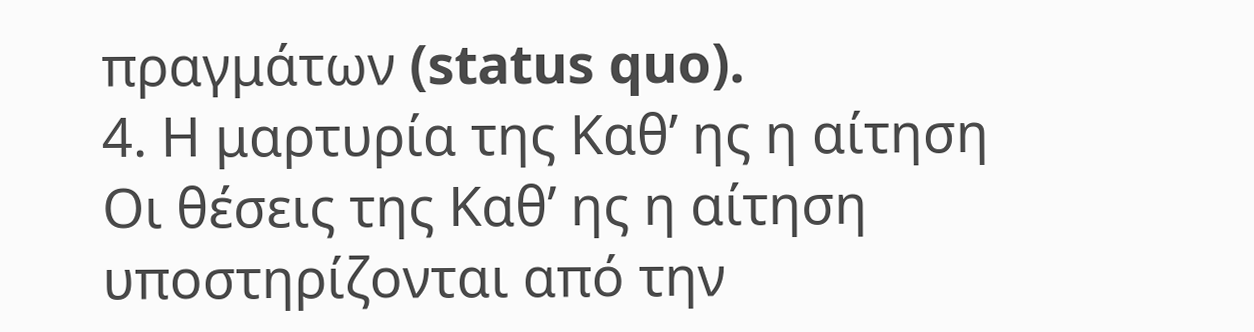πραγμάτων (status quo).
4. Η μαρτυρία της Καθ’ ης η αίτηση
Οι θέσεις της Καθ’ ης η αίτηση υποστηρίζονται από την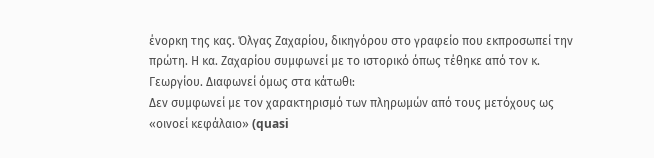ένορκη της κας. Όλγας Ζαχαρίου, δικηγόρου στο γραφείο που εκπροσωπεί την πρώτη. Η κα. Ζαχαρίου συμφωνεί με το ιστορικό όπως τέθηκε από τον κ. Γεωργίου. Διαφωνεί όμως στα κάτωθι:
Δεν συμφωνεί με τον χαρακτηρισμό των πληρωμών από τους μετόχους ως «οινοεί κεφάλαιο» (quasi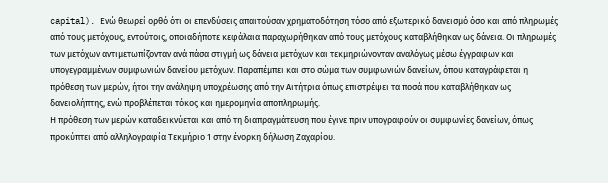capital). Ενώ θεωρεί ορθό ότι οι επενδύσεις απαιτούσαν χρηματοδότηση τόσο από εξωτερικό δανεισμό όσο και από πληρωμές από τους μετόχους, εντούτοις, οποιαδήποτε κεφάλαια παραχωρήθηκαν από τους μετόχους καταβλήθηκαν ως δάνεια. Οι πληρωμές των μετόχων αντιμετωπίζονταν ανά πάσα στιγμή ως δάνεια μετόχων και τεκμηριώνονταν αναλόγως μέσω έγγραφων και υπογεγραμμένων συμφωνιών δανείου μετόχων. Παραπέμπει και στο σώμα των συμφωνιών δανείων, όπου καταγράφεται η πρόθεση των μερών, ήτοι την ανάληψη υποχρέωσης από την Αιτήτρια όπως επιστρέψει τα ποσά που καταβλήθηκαν ως δανειολήπτης, ενώ προβλέπεται τόκος και ημερομηνία αποπληρωμής.
Η πρόθεση των μερών καταδεικνύεται και από τη διαπραγμάτευση που έγινε πριν υπογραφούν οι συμφωνίες δανείων, όπως προκύπτει από αλληλογραφία Τεκμήριο 1 στην ένορκη δήλωση Ζαχαρίου.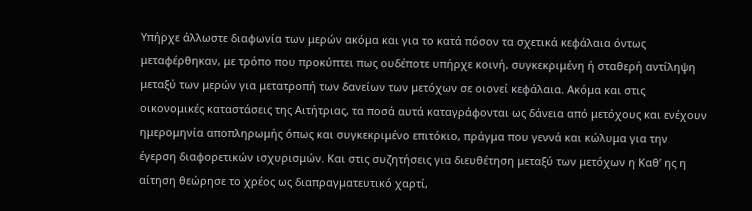Υπήρχε άλλωστε διαφωνία των μερών ακόμα και για το κατά πόσον τα σχετικά κεφάλαια όντως μεταφέρθηκαν, με τρόπο που προκύπτει πως ουδέποτε υπήρχε κοινή, συγκεκριμένη ή σταθερή αντίληψη μεταξύ των μερών για μετατροπή των δανείων των μετόχων σε οιονεί κεφάλαια. Ακόμα και στις οικονομικές καταστάσεις της Αιτήτριας, τα ποσά αυτά καταγράφονται ως δάνεια από μετόχους και ενέχουν ημερομηνία αποπληρωμής όπως και συγκεκριμένο επιτόκιο, πράγμα που γεννά και κώλυμα για την έγερση διαφορετικών ισχυρισμών. Και στις συζητήσεις για διευθέτηση μεταξύ των μετόχων η Καθ’ ης η αίτηση θεώρησε το χρέος ως διαπραγματευτικό χαρτί,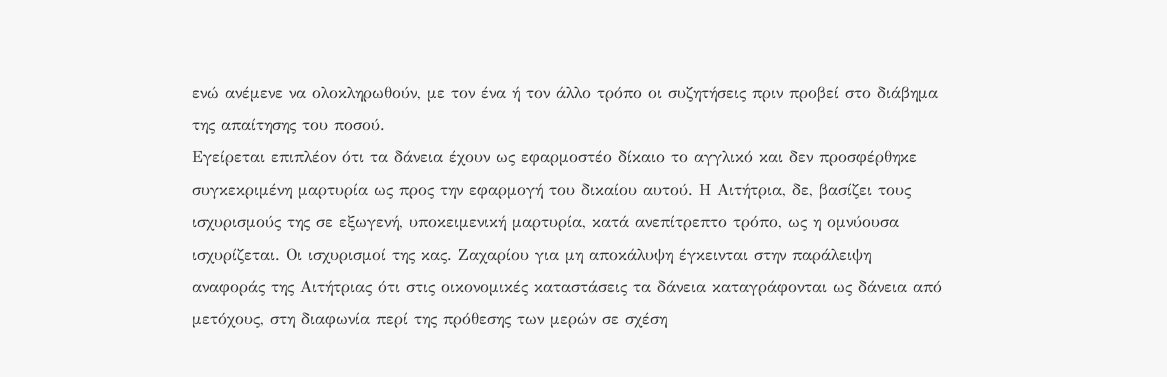ενώ ανέμενε να ολοκληρωθούν, με τον ένα ή τον άλλο τρόπο οι συζητήσεις πριν προβεί στο διάβημα της απαίτησης του ποσού.
Εγείρεται επιπλέον ότι τα δάνεια έχουν ως εφαρμοστέο δίκαιο το αγγλικό και δεν προσφέρθηκε συγκεκριμένη μαρτυρία ως προς την εφαρμογή του δικαίου αυτού. Η Αιτήτρια, δε, βασίζει τους ισχυρισμούς της σε εξωγενή, υποκειμενική μαρτυρία, κατά ανεπίτρεπτο τρόπο, ως η ομνύουσα ισχυρίζεται. Οι ισχυρισμοί της κας. Ζαχαρίου για μη αποκάλυψη έγκεινται στην παράλειψη αναφοράς της Αιτήτριας ότι στις οικονομικές καταστάσεις τα δάνεια καταγράφονται ως δάνεια από μετόχους, στη διαφωνία περί της πρόθεσης των μερών σε σχέση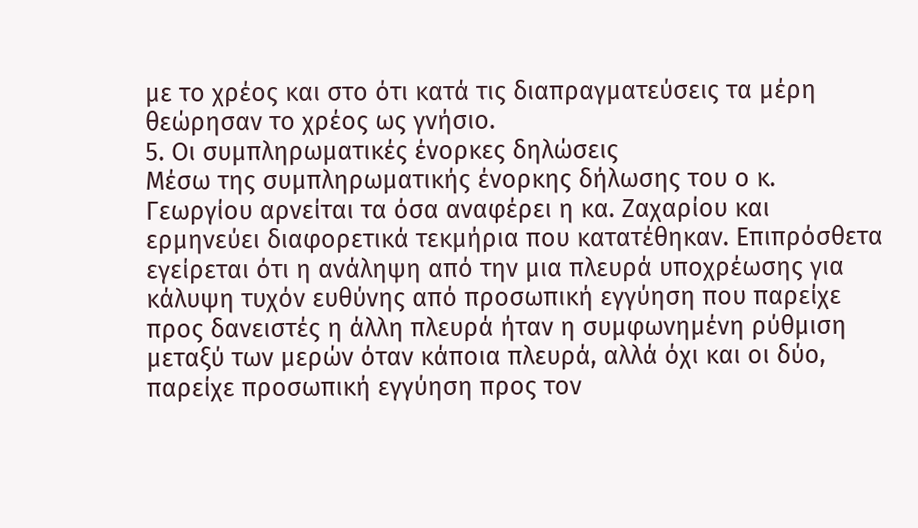με το χρέος και στο ότι κατά τις διαπραγματεύσεις τα μέρη θεώρησαν το χρέος ως γνήσιο.
5. Οι συμπληρωματικές ένορκες δηλώσεις
Μέσω της συμπληρωματικής ένορκης δήλωσης του ο κ. Γεωργίου αρνείται τα όσα αναφέρει η κα. Ζαχαρίου και ερμηνεύει διαφορετικά τεκμήρια που κατατέθηκαν. Επιπρόσθετα εγείρεται ότι η ανάληψη από την μια πλευρά υποχρέωσης για κάλυψη τυχόν ευθύνης από προσωπική εγγύηση που παρείχε προς δανειστές η άλλη πλευρά ήταν η συμφωνημένη ρύθμιση μεταξύ των μερών όταν κάποια πλευρά, αλλά όχι και οι δύο, παρείχε προσωπική εγγύηση προς τον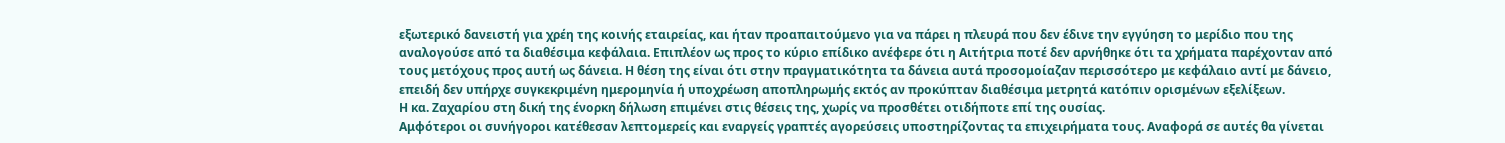εξωτερικό δανειστή για χρέη της κοινής εταιρείας, και ήταν προαπαιτούμενο για να πάρει η πλευρά που δεν έδινε την εγγύηση το μερίδιο που της αναλογούσε από τα διαθέσιμα κεφάλαια. Επιπλέον ως προς το κύριο επίδικο ανέφερε ότι η Αιτήτρια ποτέ δεν αρνήθηκε ότι τα χρήματα παρέχονταν από τους μετόχους προς αυτή ως δάνεια. Η θέση της είναι ότι στην πραγματικότητα τα δάνεια αυτά προσομοίαζαν περισσότερο με κεφάλαιο αντί με δάνειο, επειδή δεν υπήρχε συγκεκριμένη ημερομηνία ή υποχρέωση αποπληρωμής εκτός αν προκύπταν διαθέσιμα μετρητά κατόπιν ορισμένων εξελίξεων.
Η κα. Ζαχαρίου στη δική της ένορκη δήλωση επιμένει στις θέσεις της, χωρίς να προσθέτει οτιδήποτε επί της ουσίας.
Αμφότεροι οι συνήγοροι κατέθεσαν λεπτομερείς και εναργείς γραπτές αγορεύσεις υποστηρίζοντας τα επιχειρήματα τους. Αναφορά σε αυτές θα γίνεται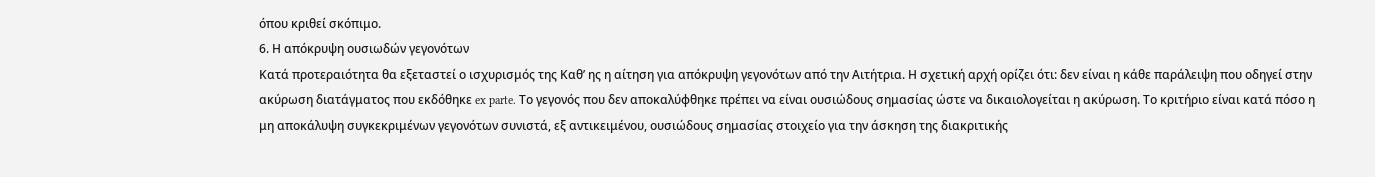όπου κριθεί σκόπιμο.
6. Η απόκρυψη ουσιωδών γεγονότων
Κατά προτεραιότητα θα εξεταστεί ο ισχυρισμός της Καθ’ ης η αίτηση για απόκρυψη γεγονότων από την Αιτήτρια. Η σχετική αρχή ορίζει ότι: δεν είναι η κάθε παράλειψη που οδηγεί στην ακύρωση διατάγματος που εκδόθηκε ex parte. Το γεγονός που δεν αποκαλύφθηκε πρέπει να είναι ουσιώδους σημασίας ώστε να δικαιολογείται η ακύρωση. Το κριτήριο είναι κατά πόσο η μη αποκάλυψη συγκεκριμένων γεγονότων συνιστά, εξ αντικειμένου, ουσιώδους σημασίας στοιχείο για την άσκηση της διακριτικής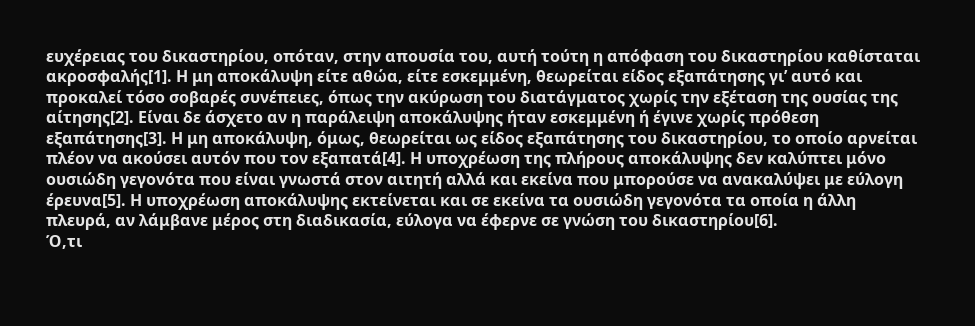ευχέρειας του δικαστηρίου, οπόταν, στην απουσία του, αυτή τούτη η απόφαση του δικαστηρίου καθίσταται ακροσφαλής[1]. Η μη αποκάλυψη είτε αθώα, είτε εσκεμμένη, θεωρείται είδος εξαπάτησης γι’ αυτό και προκαλεί τόσο σοβαρές συνέπειες, όπως την ακύρωση του διατάγματος χωρίς την εξέταση της ουσίας της αίτησης[2]. Είναι δε άσχετο αν η παράλειψη αποκάλυψης ήταν εσκεμμένη ή έγινε χωρίς πρόθεση εξαπάτησης[3]. Η μη αποκάλυψη, όμως, θεωρείται ως είδος εξαπάτησης του δικαστηρίου, το οποίο αρνείται πλέον να ακούσει αυτόν που τον εξαπατά[4]. Η υποχρέωση της πλήρους αποκάλυψης δεν καλύπτει μόνο ουσιώδη γεγονότα που είναι γνωστά στον αιτητή αλλά και εκείνα που μπορούσε να ανακαλύψει με εύλογη έρευνα[5]. Η υποχρέωση αποκάλυψης εκτείνεται και σε εκείνα τα ουσιώδη γεγονότα τα οποία η άλλη πλευρά, αν λάμβανε μέρος στη διαδικασία, εύλογα να έφερνε σε γνώση του δικαστηρίου[6].
Ό,τι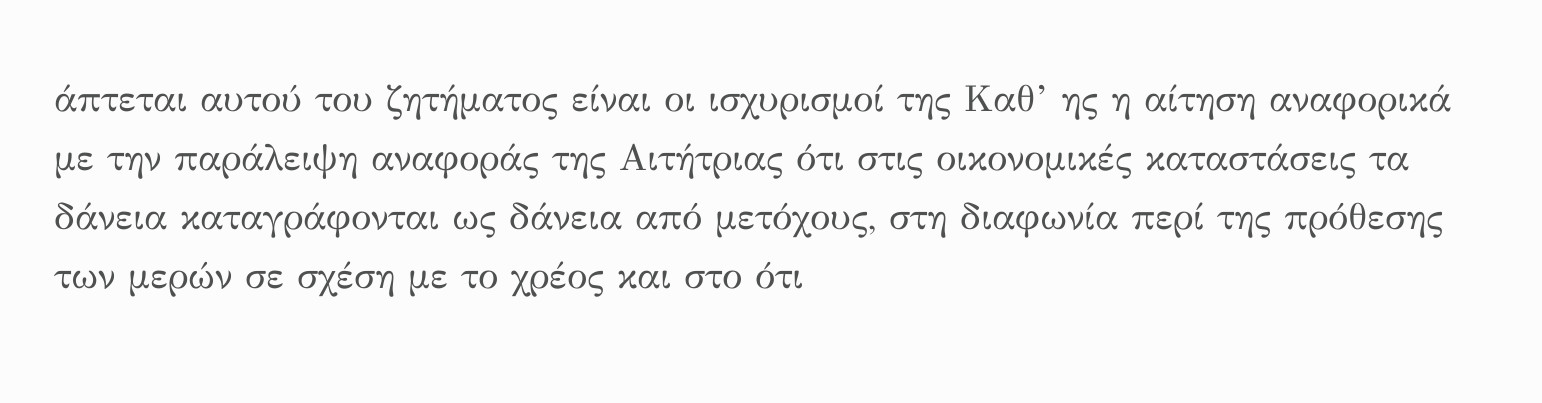άπτεται αυτού του ζητήματος είναι οι ισχυρισμοί της Καθ’ ης η αίτηση αναφορικά με την παράλειψη αναφοράς της Αιτήτριας ότι στις οικονομικές καταστάσεις τα δάνεια καταγράφονται ως δάνεια από μετόχους, στη διαφωνία περί της πρόθεσης των μερών σε σχέση με το χρέος και στο ότι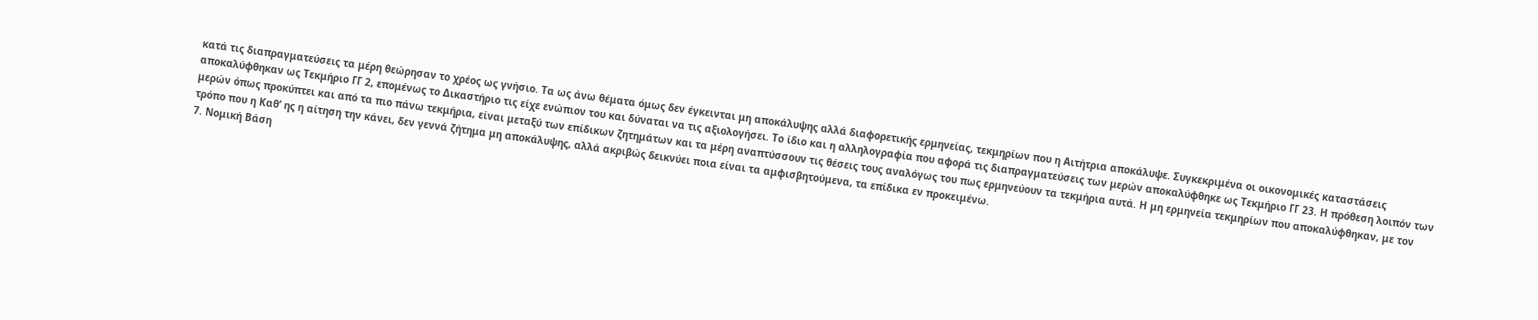κατά τις διαπραγματεύσεις τα μέρη θεώρησαν το χρέος ως γνήσιο. Τα ως άνω θέματα όμως δεν έγκεινται μη αποκάλυψης αλλά διαφορετικής ερμηνείας, τεκμηρίων που η Αιτήτρια αποκάλυψε. Συγκεκριμένα οι οικονομικές καταστάσεις αποκαλύφθηκαν ως Τεκμήριο ΓΓ 2, επομένως το Δικαστήριο τις είχε ενώπιον του και δύναται να τις αξιολογήσει. Το ίδιο και η αλληλογραφία που αφορά τις διαπραγματεύσεις των μερών αποκαλύφθηκε ως Τεκμήριο ΓΓ 23. Η πρόθεση λοιπόν των μερών όπως προκύπτει και από τα πιο πάνω τεκμήρια, είναι μεταξύ των επίδικων ζητημάτων και τα μέρη αναπτύσσουν τις θέσεις τους αναλόγως του πως ερμηνεύουν τα τεκμήρια αυτά. Η μη ερμηνεία τεκμηρίων που αποκαλύφθηκαν, με τον τρόπο που η Καθ’ ης η αίτηση την κάνει, δεν γεννά ζήτημα μη αποκάλυψης, αλλά ακριβώς δεικνύει ποια είναι τα αμφισβητούμενα, τα επίδικα εν προκειμένω.
7. Νομική Βάση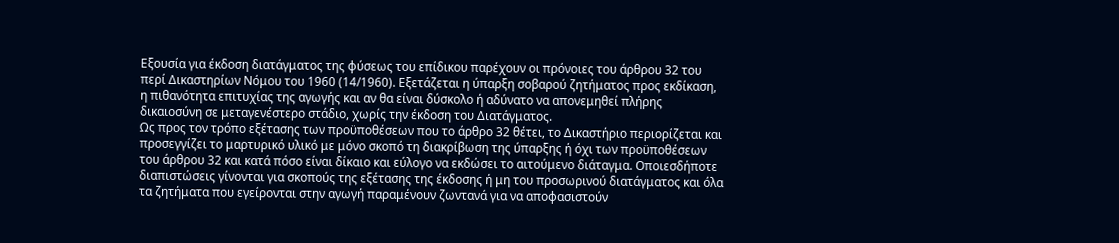Εξουσία για έκδοση διατάγματος της φύσεως του επίδικου παρέχουν οι πρόνοιες του άρθρου 32 του περί Δικαστηρίων Νόμου του 1960 (14/1960). Εξετάζεται η ύπαρξη σοβαρού ζητήματος προς εκδίκαση, η πιθανότητα επιτυχίας της αγωγής και αν θα είναι δύσκολο ή αδύνατο να απονεμηθεί πλήρης δικαιοσύνη σε μεταγενέστερο στάδιο, χωρίς την έκδοση του Διατάγματος.
Ως προς τον τρόπο εξέτασης των προϋποθέσεων που το άρθρο 32 θέτει, το Δικαστήριο περιορίζεται και προσεγγίζει το μαρτυρικό υλικό με μόνο σκοπό τη διακρίβωση της ύπαρξης ή όχι των προϋποθέσεων του άρθρου 32 και κατά πόσο είναι δίκαιο και εύλογο να εκδώσει το αιτούμενο διάταγμα. Οποιεσδήποτε διαπιστώσεις γίνονται για σκοπούς της εξέτασης της έκδοσης ή μη του προσωρινού διατάγματος και όλα τα ζητήματα που εγείρονται στην αγωγή παραμένουν ζωντανά για να αποφασιστούν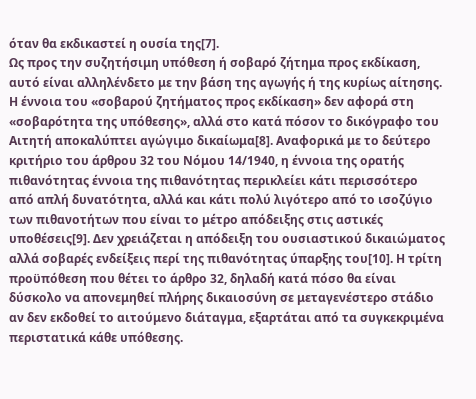όταν θα εκδικαστεί η ουσία της[7].
Ως προς την συζητήσιμη υπόθεση ή σοβαρό ζήτημα προς εκδίκαση, αυτό είναι αλληλένδετο με την βάση της αγωγής ή της κυρίως αίτησης. Η έννοια του «σοβαρού ζητήματος προς εκδίκαση» δεν αφορά στη «σοβαρότητα της υπόθεσης», αλλά στο κατά πόσον το δικόγραφο του Αιτητή αποκαλύπτει αγώγιμο δικαίωμα[8]. Αναφορικά με το δεύτερο κριτήριο του άρθρου 32 του Νόμου 14/1940, η έννοια της ορατής πιθανότητας έννοια της πιθανότητας περικλείει κάτι περισσότερο από απλή δυνατότητα, αλλά και κάτι πολύ λιγότερο από το ισοζύγιο των πιθανοτήτων που είναι το μέτρο απόδειξης στις αστικές υποθέσεις[9]. Δεν χρειάζεται η απόδειξη του ουσιαστικού δικαιώματος αλλά σοβαρές ενδείξεις περί της πιθανότητας ύπαρξης του[10]. Η τρίτη προϋπόθεση που θέτει το άρθρο 32, δηλαδή κατά πόσο θα είναι δύσκολο να απονεμηθεί πλήρης δικαιοσύνη σε μεταγενέστερο στάδιο αν δεν εκδοθεί το αιτούμενο διάταγμα, εξαρτάται από τα συγκεκριμένα περιστατικά κάθε υπόθεσης.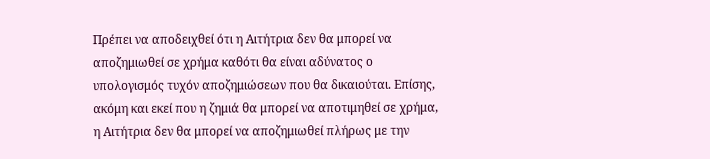Πρέπει να αποδειχθεί ότι η Αιτήτρια δεν θα μπορεί να αποζημιωθεί σε χρήμα καθότι θα είναι αδύνατος ο υπολογισμός τυχόν αποζημιώσεων που θα δικαιούται. Επίσης, ακόμη και εκεί που η ζημιά θα μπορεί να αποτιμηθεί σε χρήμα, η Αιτήτρια δεν θα μπορεί να αποζημιωθεί πλήρως με την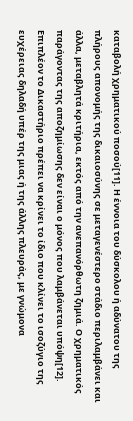καταβολή χρηματικού ποσού[11]. Η έννοια του δύσκολου ή αδύνατου της πλήρους απονομής της δικαιοσύνης σε μεταγενέστερο στάδιο περιλαμβάνει και άλλα, μεταβλητά κριτήρια, εκτός από την ανεπανόρθωτη ζημιά. Ο χρηματικός παράγοντας της αποζημίωσης δεν είναι ο μόνος που λαμβάνεται υπόψη[12].
Επιπλέον το Δικαστήριο πρέπει να κρίνει το ίδιο που κλίνει το ισοζύγιο της ευχέρειας δηλαδή υπέρ της μιας ή της άλλης πλευράς, με γνώμονα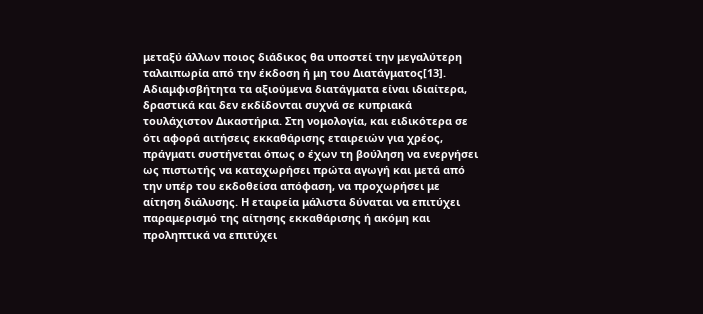μεταξύ άλλων ποιος διάδικος θα υποστεί την μεγαλύτερη ταλαιπωρία από την έκδοση ή μη του Διατάγματος[13].
Αδιαμφισβήτητα τα αξιούμενα διατάγματα είναι ιδιαίτερα, δραστικά και δεν εκδίδονται συχνά σε κυπριακά τουλάχιστον Δικαστήρια. Στη νομολογία, και ειδικότερα σε ότι αφορά αιτήσεις εκκαθάρισης εταιρειών για χρέος, πράγματι συστήνεται όπως ο έχων τη βούληση να ενεργήσει ως πιστωτής να καταχωρήσει πρώτα αγωγή και μετά από την υπέρ του εκδοθείσα απόφαση, να προχωρήσει με αίτηση διάλυσης. Η εταιρεία μάλιστα δύναται να επιτύχει παραμερισμό της αίτησης εκκαθάρισης ή ακόμη και προληπτικά να επιτύχει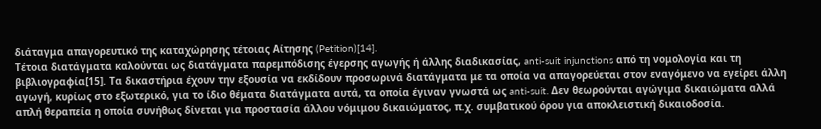διάταγμα απαγορευτικό της καταχώρησης τέτοιας Αίτησης (Petition)[14].
Τέτοια διατάγματα καλούνται ως διατάγματα παρεμπόδισης έγερσης αγωγής ή άλλης διαδικασίας, anti-suit injunctions από τη νομολογία και τη βιβλιογραφία[15]. Τα δικαστήρια έχουν την εξουσία να εκδίδουν προσωρινά διατάγματα με τα οποία να απαγορεύεται στον εναγόμενο να εγείρει άλλη αγωγή, κυρίως στο εξωτερικό, για το ίδιο θέματα διατάγματα αυτά, τα οποία έγιναν γνωστά ως anti-suit. Δεν θεωρούνται αγώγιμα δικαιώματα αλλά απλή θεραπεία η οποία συνήθως δίνεται για προστασία άλλου νόμιμου δικαιώματος, π.χ. συμβατικού όρου για αποκλειστική δικαιοδοσία.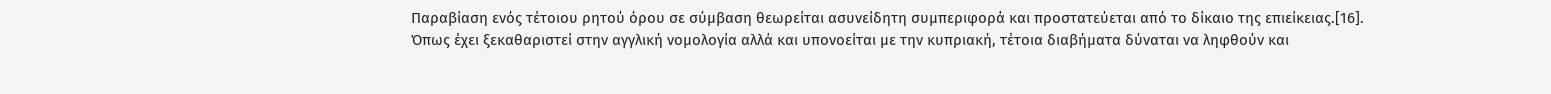Παραβίαση ενός τέτοιου ρητού όρου σε σύμβαση θεωρείται ασυνείδητη συμπεριφορά και προστατεύεται από το δίκαιο της επιείκειας.[16].
Όπως έχει ξεκαθαριστεί στην αγγλική νομολογία αλλά και υπονοείται με την κυπριακή, τέτοια διαβήματα δύναται να ληφθούν και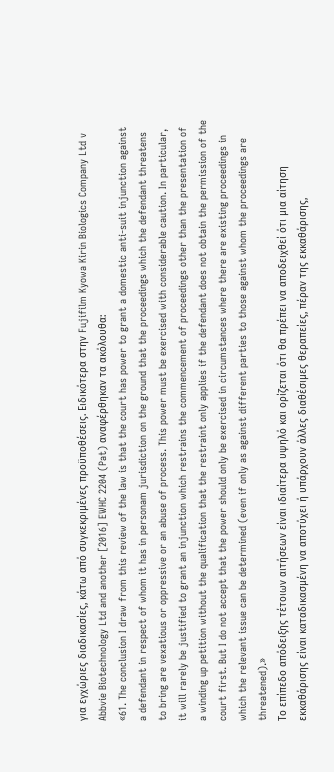για εγχώριες διαδικασίες, κάτω από συγκεκριμένες προϋποθέσεις. Ειδικότερα στην Fujifilm Kyowa Kirin Biologics Company Ltd v Abbvie Biotechnology Ltd and another [2016] EWHC 2204 (Pat) αναφέρθηκαν τα ακόλουθα:
«61. The conclusion I draw from this review of the law is that the court has power to grant a domestic anti-suit injunction against a defendant in respect of whom it has in personam jurisdiction on the ground that the proceedings which the defendant threatens to bring are vexatious or oppressive or an abuse of process. This power must be exercised with considerable caution. In particular, it will rarely be justified to grant an injunction which restrains the commencement of proceedings other than the presentation of a winding up petition without the qualification that the restraint only applies if the defendant does not obtain the permission of the court first. But I do not accept that the power should only be exercised in circumstances where there are existing proceedings in which the relevant issue can be determined (even if only as against different parties to those against whom the proceedings are threatened).»
Το επίπεδο απόδειξης τέτοιων αιτήσεων είναι ιδιαίτερα υψηλό και ορίζεται ότι θα πρέπει να αποδειχθεί ότι μια αίτηση εκκαθάρισης είναι καταδικασμένη να αποτύχει ή υπάρχουν άλλες διαθέσιμες θεραπείες, πέραν της εκκαθάρισης,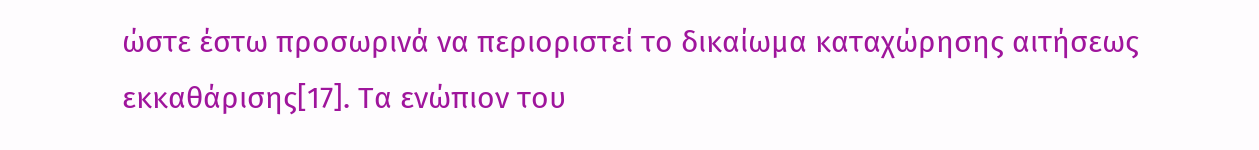ώστε έστω προσωρινά να περιοριστεί το δικαίωμα καταχώρησης αιτήσεως εκκαθάρισης[17]. Τα ενώπιον του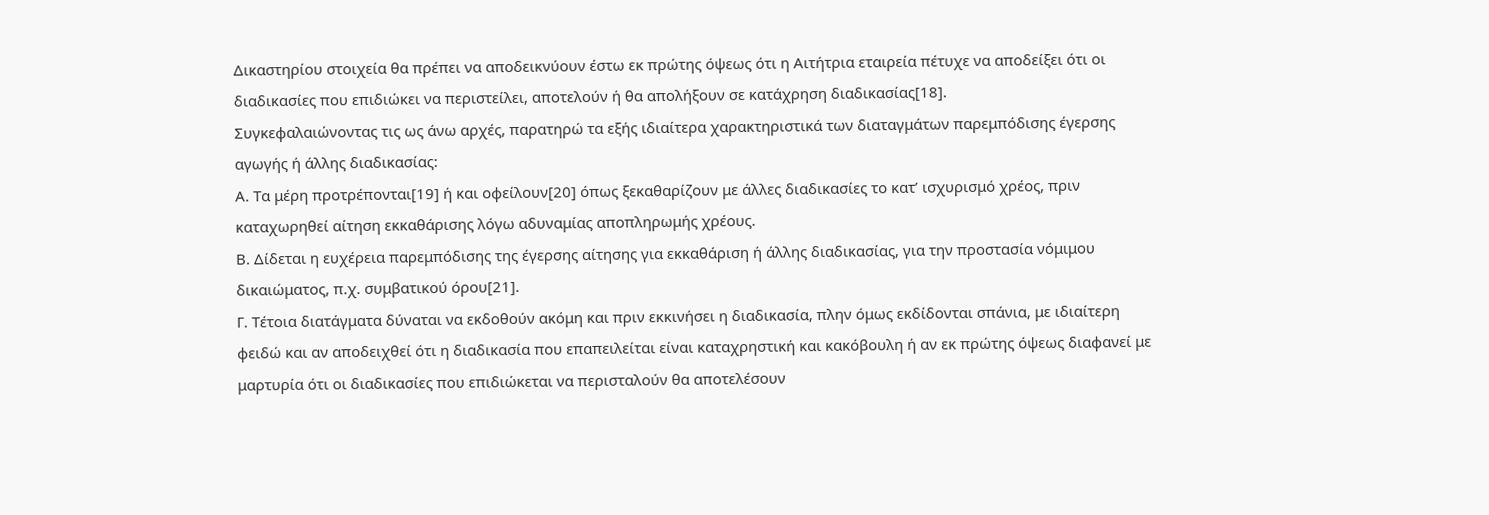Δικαστηρίου στοιχεία θα πρέπει να αποδεικνύουν έστω εκ πρώτης όψεως ότι η Αιτήτρια εταιρεία πέτυχε να αποδείξει ότι οι διαδικασίες που επιδιώκει να περιστείλει, αποτελούν ή θα απολήξουν σε κατάχρηση διαδικασίας[18].
Συγκεφαλαιώνοντας τις ως άνω αρχές, παρατηρώ τα εξής ιδιαίτερα χαρακτηριστικά των διαταγμάτων παρεμπόδισης έγερσης αγωγής ή άλλης διαδικασίας:
Α. Τα μέρη προτρέπονται[19] ή και οφείλουν[20] όπως ξεκαθαρίζουν με άλλες διαδικασίες το κατ’ ισχυρισμό χρέος, πριν καταχωρηθεί αίτηση εκκαθάρισης λόγω αδυναμίας αποπληρωμής χρέους.
Β. Δίδεται η ευχέρεια παρεμπόδισης της έγερσης αίτησης για εκκαθάριση ή άλλης διαδικασίας, για την προστασία νόμιμου δικαιώματος, π.χ. συμβατικού όρου[21].
Γ. Τέτοια διατάγματα δύναται να εκδοθούν ακόμη και πριν εκκινήσει η διαδικασία, πλην όμως εκδίδονται σπάνια, με ιδιαίτερη φειδώ και αν αποδειχθεί ότι η διαδικασία που επαπειλείται είναι καταχρηστική και κακόβουλη ή αν εκ πρώτης όψεως διαφανεί με μαρτυρία ότι οι διαδικασίες που επιδιώκεται να περισταλούν θα αποτελέσουν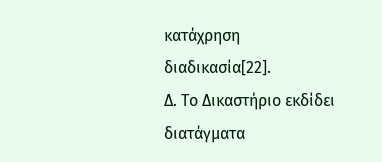κατάχρηση διαδικασία[22].
Δ. Το Δικαστήριο εκδίδει διατάγματα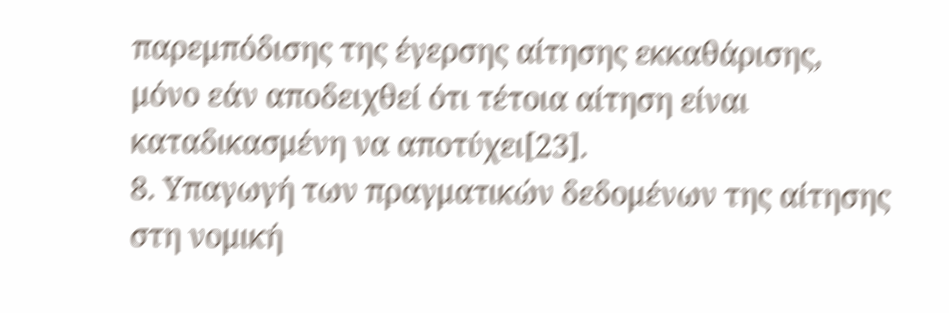παρεμπόδισης της έγερσης αίτησης εκκαθάρισης, μόνο εάν αποδειχθεί ότι τέτοια αίτηση είναι καταδικασμένη να αποτύχει[23].
8. Υπαγωγή των πραγματικών δεδομένων της αίτησης στη νομική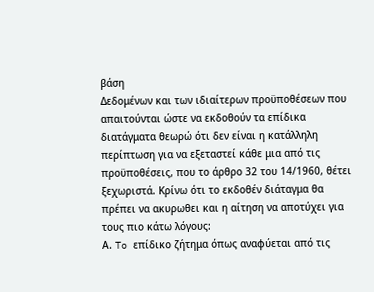βάση
Δεδομένων και των ιδιαίτερων προϋποθέσεων που απαιτούνται ώστε να εκδοθούν τα επίδικα διατάγματα θεωρώ ότι δεν είναι η κατάλληλη περίπτωση για να εξεταστεί κάθε μια από τις προϋποθέσεις, που το άρθρο 32 του 14/1960, θέτει ξεχωριστά. Κρίνω ότι το εκδοθέν διάταγμα θα πρέπει να ακυρωθει και η αίτηση να αποτύχει για τους πιο κάτω λόγους:
Α. To επίδικο ζήτημα όπως αναφύεται από τις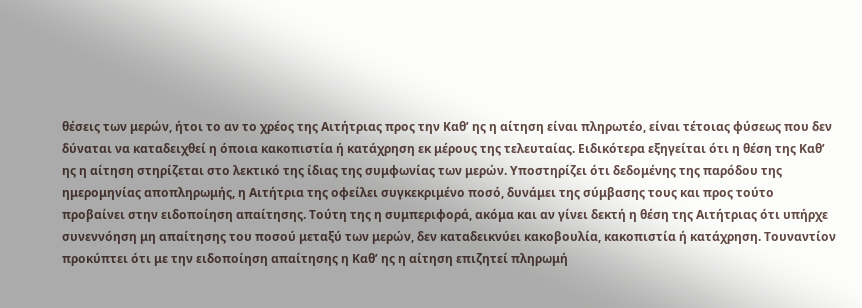θέσεις των μερών, ήτοι το αν το χρέος της Αιτήτριας προς την Καθ’ ης η αίτηση είναι πληρωτέο, είναι τέτοιας φύσεως που δεν δύναται να καταδειχθεί η όποια κακοπιστία ή κατάχρηση εκ μέρους της τελευταίας. Ειδικότερα εξηγείται ότι η θέση της Καθ’ ης η αίτηση στηρίζεται στο λεκτικό της ίδιας της συμφωνίας των μερών. Υποστηρίζει ότι δεδομένης της παρόδου της ημερομηνίας αποπληρωμής, η Αιτήτρια της οφείλει συγκεκριμένο ποσό, δυνάμει της σύμβασης τους και προς τούτο προβαίνει στην ειδοποίηση απαίτησης. Τούτη της η συμπεριφορά, ακόμα και αν γίνει δεκτή η θέση της Αιτήτριας ότι υπήρχε συνεννόηση μη απαίτησης του ποσού μεταξύ των μερών, δεν καταδεικνύει κακοβουλία, κακοπιστία ή κατάχρηση. Τουναντίον προκύπτει ότι με την ειδοποίηση απαίτησης η Καθ’ ης η αίτηση επιζητεί πληρωμή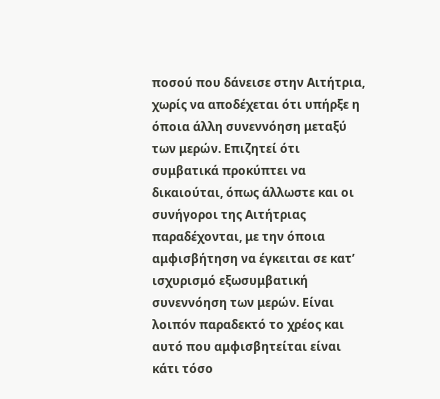ποσού που δάνεισε στην Αιτήτρια, χωρίς να αποδέχεται ότι υπήρξε η όποια άλλη συνεννόηση μεταξύ των μερών. Επιζητεί ότι συμβατικά προκύπτει να δικαιούται, όπως άλλωστε και οι συνήγοροι της Αιτήτριας παραδέχονται, με την όποια αμφισβήτηση να έγκειται σε κατ’ ισχυρισμό εξωσυμβατική συνεννόηση των μερών. Είναι λοιπόν παραδεκτό το χρέος και αυτό που αμφισβητείται είναι κάτι τόσο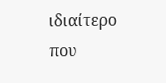ιδιαίτερο που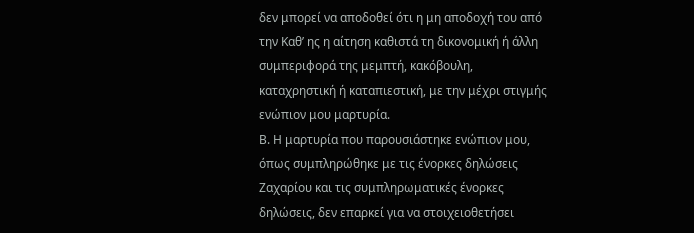δεν μπορεί να αποδοθεί ότι η μη αποδοχή του από την Καθ’ ης η αίτηση καθιστά τη δικονομική ή άλλη συμπεριφορά της μεμπτή, κακόβουλη, καταχρηστική ή καταπιεστική, με την μέχρι στιγμής ενώπιον μου μαρτυρία.
Β. Η μαρτυρία που παρουσιάστηκε ενώπιον μου, όπως συμπληρώθηκε με τις ένορκες δηλώσεις Ζαχαρίου και τις συμπληρωματικές ένορκες δηλώσεις, δεν επαρκεί για να στοιχειοθετήσει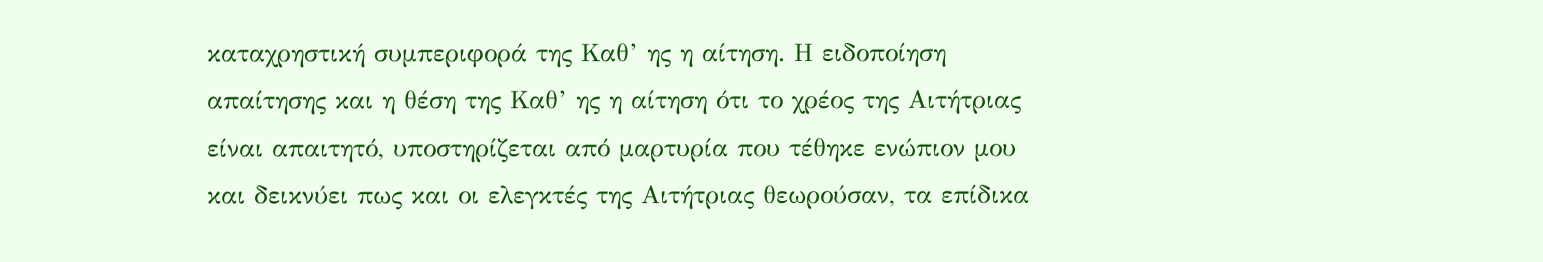καταχρηστική συμπεριφορά της Καθ’ ης η αίτηση. Η ειδοποίηση απαίτησης και η θέση της Καθ’ ης η αίτηση ότι το χρέος της Αιτήτριας είναι απαιτητό, υποστηρίζεται από μαρτυρία που τέθηκε ενώπιον μου και δεικνύει πως και οι ελεγκτές της Αιτήτριας θεωρούσαν, τα επίδικα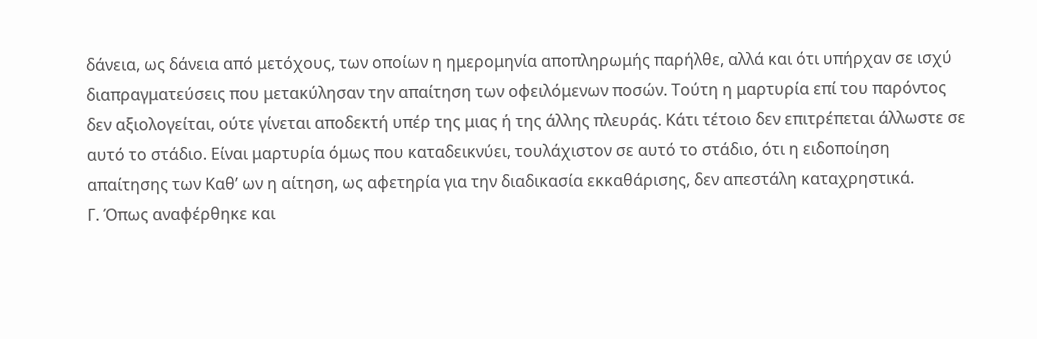δάνεια, ως δάνεια από μετόχους, των οποίων η ημερομηνία αποπληρωμής παρήλθε, αλλά και ότι υπήρχαν σε ισχύ διαπραγματεύσεις που μετακύλησαν την απαίτηση των οφειλόμενων ποσών. Τούτη η μαρτυρία επί του παρόντος δεν αξιολογείται, ούτε γίνεται αποδεκτή υπέρ της μιας ή της άλλης πλευράς. Κάτι τέτοιο δεν επιτρέπεται άλλωστε σε αυτό το στάδιο. Είναι μαρτυρία όμως που καταδεικνύει, τουλάχιστον σε αυτό το στάδιο, ότι η ειδοποίηση απαίτησης των Καθ’ ων η αίτηση, ως αφετηρία για την διαδικασία εκκαθάρισης, δεν απεστάλη καταχρηστικά.
Γ. Όπως αναφέρθηκε και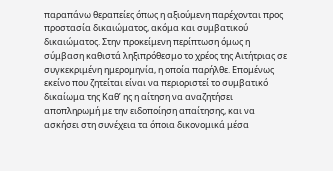παραπάνω θεραπείες όπως η αξιούμενη παρέχονται προς προστασία δικαιώματος, ακόμα και συμβατικού δικαιώματος. Στην προκείμενη περίπτωση όμως η σύμβαση καθιστά ληξιπρόθεσμο το χρέος της Αιτήτριας σε συγκεκριμένη ημερομηνία, η οποία παρήλθε. Επομένως εκείνο που ζητείται είναι να περιοριστεί το συμβατικό δικαίωμα της Καθ’ ης η αίτηση να αναζητήσει αποπληρωμή με την ειδοποίηση απαίτησης, και να ασκήσει στη συνέχεια τα όποια δικονομικά μέσα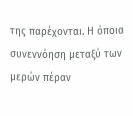της παρέχονται. Η όποια συνεννόηση μεταξύ των μερών πέραν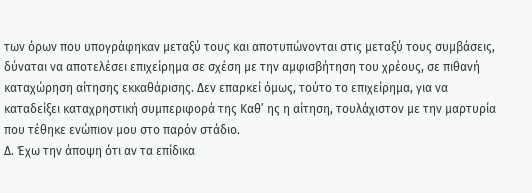των όρων που υπογράφηκαν μεταξύ τους και αποτυπώνονται στις μεταξύ τους συμβάσεις, δύναται να αποτελέσει επιχείρημα σε σχέση με την αμφισβήτηση του χρέους, σε πιθανή καταχώρηση αίτησης εκκαθάρισης. Δεν επαρκεί όμως, τούτο το επιχείρημα, για να καταδείξει καταχρηστική συμπεριφορά της Καθ’ ης η αίτηση, τουλάχιστον με την μαρτυρία που τέθηκε ενώπιον μου στο παρόν στάδιο.
Δ. Έχω την άποψη ότι αν τα επίδικα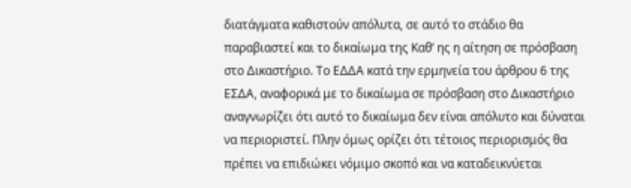διατάγματα καθιστούν απόλυτα, σε αυτό το στάδιο θα παραβιαστεί και το δικαίωμα της Καθ’ ης η αίτηση σε πρόσβαση στο Δικαστήριο. Το ΕΔΔΑ κατά την ερμηνεία του άρθρου 6 της ΕΣΔΑ, αναφορικά με το δικαίωμα σε πρόσβαση στο Δικαστήριο αναγνωρίζει ότι αυτό το δικαίωμα δεν είναι απόλυτο και δύναται να περιοριστεί. Πλην όμως ορίζει ότι τέτοιος περιορισμός θα πρέπει να επιδιώκει νόμιμο σκοπό και να καταδεικνύεται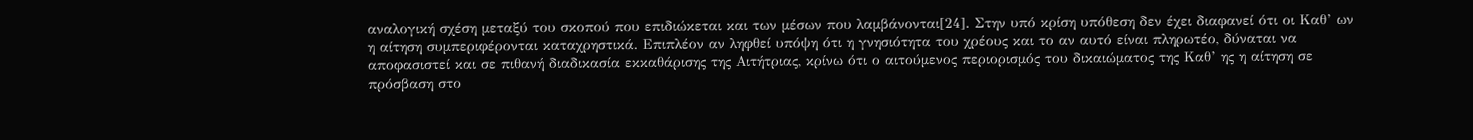αναλογική σχέση μεταξύ του σκοπού που επιδιώκεται και των μέσων που λαμβάνονται[24]. Στην υπό κρίση υπόθεση δεν έχει διαφανεί ότι οι Καθ’ ων η αίτηση συμπεριφέρονται καταχρηστικά. Επιπλέον αν ληφθεί υπόψη ότι η γνησιότητα του χρέους και το αν αυτό είναι πληρωτέο, δύναται να αποφασιστεί και σε πιθανή διαδικασία εκκαθάρισης της Αιτήτριας, κρίνω ότι ο αιτούμενος περιορισμός του δικαιώματος της Καθ’ ης η αίτηση σε πρόσβαση στο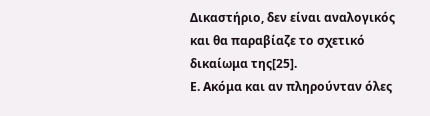Δικαστήριο, δεν είναι αναλογικός και θα παραβίαζε το σχετικό δικαίωμα της[25].
Ε. Ακόμα και αν πληρούνταν όλες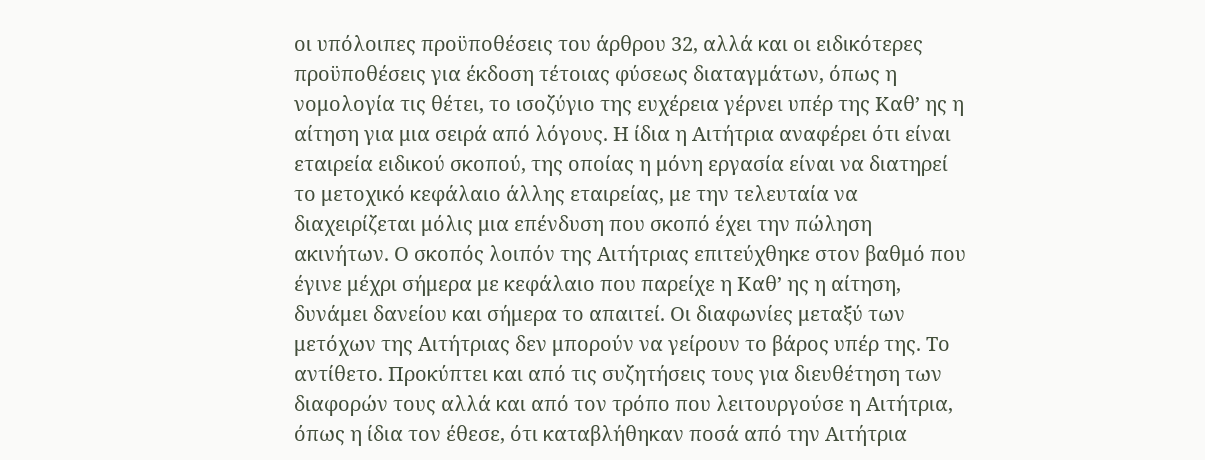οι υπόλοιπες προϋποθέσεις του άρθρου 32, αλλά και οι ειδικότερες προϋποθέσεις για έκδοση τέτοιας φύσεως διαταγμάτων, όπως η νομολογία τις θέτει, το ισοζύγιο της ευχέρεια γέρνει υπέρ της Καθ’ ης η αίτηση για μια σειρά από λόγους. Η ίδια η Αιτήτρια αναφέρει ότι είναι εταιρεία ειδικού σκοπού, της οποίας η μόνη εργασία είναι να διατηρεί το μετοχικό κεφάλαιο άλλης εταιρείας, με την τελευταία να διαχειρίζεται μόλις μια επένδυση που σκοπό έχει την πώληση ακινήτων. Ο σκοπός λοιπόν της Αιτήτριας επιτεύχθηκε στον βαθμό που έγινε μέχρι σήμερα με κεφάλαιο που παρείχε η Καθ’ ης η αίτηση, δυνάμει δανείου και σήμερα το απαιτεί. Οι διαφωνίες μεταξύ των μετόχων της Αιτήτριας δεν μπορούν να γείρουν το βάρος υπέρ της. Το αντίθετο. Προκύπτει και από τις συζητήσεις τους για διευθέτηση των διαφορών τους αλλά και από τον τρόπο που λειτουργούσε η Αιτήτρια, όπως η ίδια τον έθεσε, ότι καταβλήθηκαν ποσά από την Αιτήτρια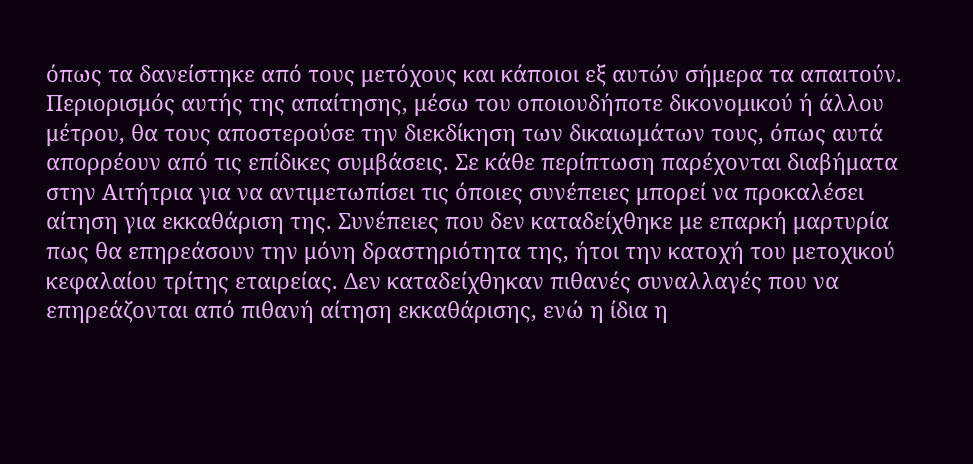όπως τα δανείστηκε από τους μετόχους και κάποιοι εξ αυτών σήμερα τα απαιτούν. Περιορισμός αυτής της απαίτησης, μέσω του οποιουδήποτε δικονομικού ή άλλου μέτρου, θα τους αποστερούσε την διεκδίκηση των δικαιωμάτων τους, όπως αυτά απορρέουν από τις επίδικες συμβάσεις. Σε κάθε περίπτωση παρέχονται διαβήματα στην Αιτήτρια για να αντιμετωπίσει τις όποιες συνέπειες μπορεί να προκαλέσει αίτηση για εκκαθάριση της. Συνέπειες που δεν καταδείχθηκε με επαρκή μαρτυρία πως θα επηρεάσουν την μόνη δραστηριότητα της, ήτοι την κατοχή του μετοχικού κεφαλαίου τρίτης εταιρείας. Δεν καταδείχθηκαν πιθανές συναλλαγές που να επηρεάζονται από πιθανή αίτηση εκκαθάρισης, ενώ η ίδια η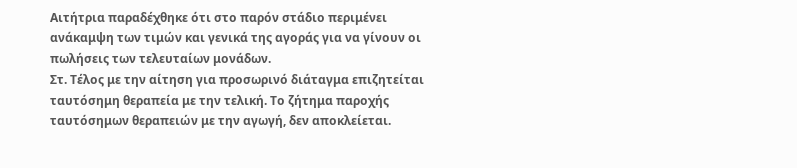Αιτήτρια παραδέχθηκε ότι στο παρόν στάδιο περιμένει ανάκαμψη των τιμών και γενικά της αγοράς για να γίνουν οι πωλήσεις των τελευταίων μονάδων.
Στ. Τέλος με την αίτηση για προσωρινό διάταγμα επιζητείται ταυτόσημη θεραπεία με την τελική. Το ζήτημα παροχής ταυτόσημων θεραπειών με την αγωγή, δεν αποκλείεται.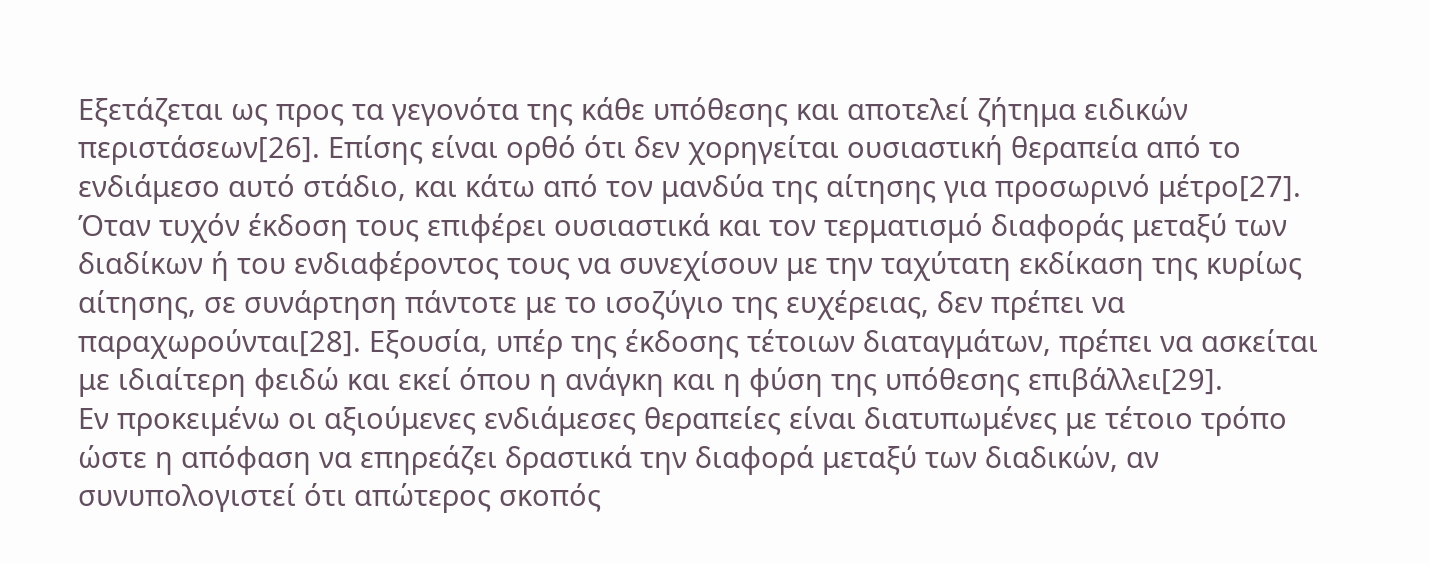Εξετάζεται ως προς τα γεγονότα της κάθε υπόθεσης και αποτελεί ζήτημα ειδικών περιστάσεων[26]. Επίσης είναι ορθό ότι δεν χορηγείται ουσιαστική θεραπεία από το ενδιάμεσο αυτό στάδιο, και κάτω από τον μανδύα της αίτησης για προσωρινό μέτρο[27]. Όταν τυχόν έκδοση τους επιφέρει ουσιαστικά και τον τερματισμό διαφοράς μεταξύ των διαδίκων ή του ενδιαφέροντος τους να συνεχίσουν με την ταχύτατη εκδίκαση της κυρίως αίτησης, σε συνάρτηση πάντοτε με το ισοζύγιο της ευχέρειας, δεν πρέπει να παραχωρούνται[28]. Εξουσία, υπέρ της έκδοσης τέτοιων διαταγμάτων, πρέπει να ασκείται με ιδιαίτερη φειδώ και εκεί όπου η ανάγκη και η φύση της υπόθεσης επιβάλλει[29].
Εν προκειμένω οι αξιούμενες ενδιάμεσες θεραπείες είναι διατυπωμένες με τέτοιο τρόπο ώστε η απόφαση να επηρεάζει δραστικά την διαφορά μεταξύ των διαδικών, αν συνυπολογιστεί ότι απώτερος σκοπός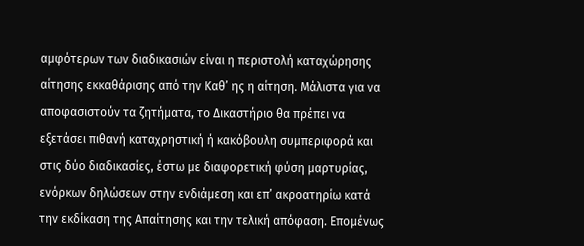αμφότερων των διαδικασιών είναι η περιστολή καταχώρησης αίτησης εκκαθάρισης από την Καθ’ ης η αίτηση. Μάλιστα για να αποφασιστούν τα ζητήματα, το Δικαστήριο θα πρέπει να εξετάσει πιθανή καταχρηστική ή κακόβουλη συμπεριφορά και στις δύο διαδικασίες, έστω με διαφορετική φύση μαρτυρίας, ενόρκων δηλώσεων στην ενδιάμεση και επ’ ακροατηρίω κατά την εκδίκαση της Απαίτησης και την τελική απόφαση. Επομένως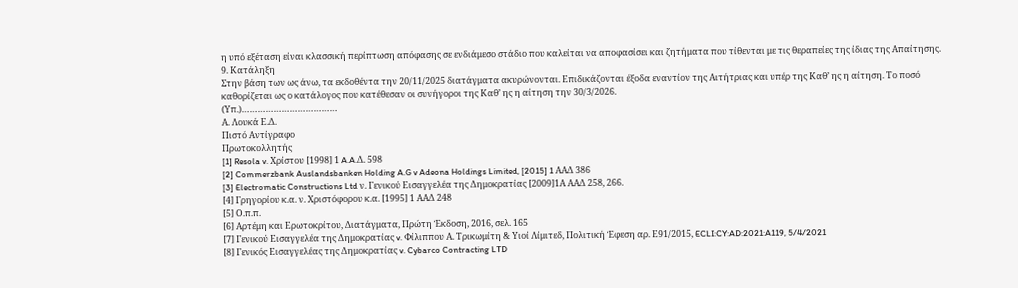η υπό εξέταση είναι κλασσική περίπτωση απόφασης σε ενδιάμεσο στάδιο που καλείται να αποφασίσει και ζητήματα που τίθενται με τις θεραπείες της ίδιας της Απαίτησης.
9. Κατάληξη
Στην βάση των ως άνω, τα εκδοθέντα την 20/11/2025 διατάγματα ακυρώνονται. Επιδικάζονται έξοδα εναντίον της Αιτήτριας και υπέρ της Καθ’ ης η αίτηση. Το ποσό καθορίζεται ως ο κατάλογος που κατέθεσαν οι συνήγοροι της Καθ’ ης η αίτηση την 30/3/2026.
(Υπ.)………………………………
Α. Λουκά Ε.Δ.
Πιστό Αντίγραφο
Πρωτοκολλητής
[1] Resola v. Χρίστου [1998] 1 A.A.Δ. 598
[2] Commerzbank Auslandsbanken Holding A.G v Adeona Holdings Limited, [2015] 1 ΑΑΔ 386
[3] Electromatic Constructions Ltd ν. Γενικού Εισαγγελέα της Δημοκρατίας [2009]1Α ΑΑΔ 258, 266.
[4] Γρηγορίου κ.α. ν. Χριστόφορου κ.α. [1995] 1 ΑΑΔ 248
[5] Ο.π.π.
[6] Αρτέμη και Ερωτοκρίτου, Διατάγματα, Πρώτη Έκδοση, 2016, σελ. 165
[7] Γενικού Εισαγγελέα της Δημοκρατίας v. Φίλιππου Α. Τρικωμίτη & Υιοί Λίμιτεδ, Πολιτική Έφεση αρ. Ε91/2015, ECLI:CY:AD:2021:A119, 5/4/2021
[8] Γενικός Εισαγγελέας της Δημοκρατίας v. Cybarco Contracting LTD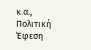κ.α., Πολιτική Έφεση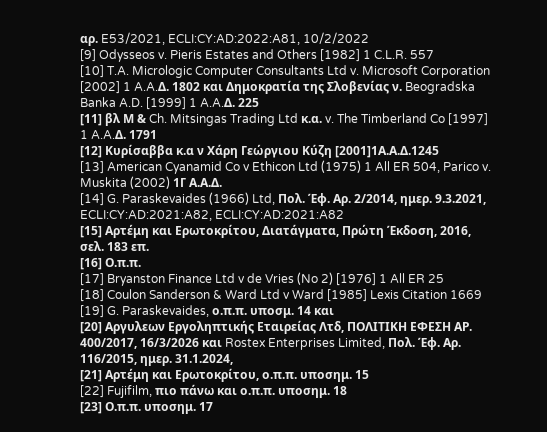αρ. E53/2021, ECLI:CY:AD:2022:A81, 10/2/2022
[9] Odysseos v. Pieris Estates and Others [1982] 1 C.L.R. 557
[10] T.A. Micrologic Computer Consultants Ltd v. Microsoft Corporation [2002] 1 A.A.Δ. 1802 και Δημοκρατία της Σλοβενίας ν. Beogradska Banka A.D. [1999] 1 A.A.Δ. 225
[11] βλ Μ & Ch. Mitsingas Trading Ltd κ.α. v. The Timberland Co [1997] 1 A.A.Δ. 1791
[12] Κυρίσαββα κ.α ν Χάρη Γεώργιου Κύζη [2001]1Α.Α.Δ.1245
[13] American Cyanamid Co v Ethicon Ltd (1975) 1 All ER 504, Parico v. Muskita (2002) 1Γ Α.Α.Δ.
[14] G. Paraskevaides (1966) Ltd, Πολ. Έφ. Αρ. 2/2014, ημερ. 9.3.2021, ECLI:CY:AD:2021:A82, ECLI:CY:AD:2021:A82
[15] Αρτέμη και Ερωτοκρίτου, Διατάγματα, Πρώτη Έκδοση, 2016, σελ. 183 επ.
[16] Ο.π.π.
[17] Bryanston Finance Ltd v de Vries (No 2) [1976] 1 All ER 25
[18] Coulon Sanderson & Ward Ltd v Ward [1985] Lexis Citation 1669
[19] G. Paraskevaides, ο.π.π. υποσμ. 14 και
[20] Αργυλεων Εργοληπτικής Εταιρείας Λτδ, ΠΟΛΙΤΙΚΗ ΕΦΕΣΗ ΑΡ. 400/2017, 16/3/2026 και Rostex Enterprises Limited, Πολ. Έφ. Αρ. 116/2015, ημερ. 31.1.2024,
[21] Αρτέμη και Ερωτοκρίτου, ο.π.π. υποσημ. 15
[22] Fujifilm, πιο πάνω και ο.π.π. υποσημ. 18
[23] Ο.π.π. υποσημ. 17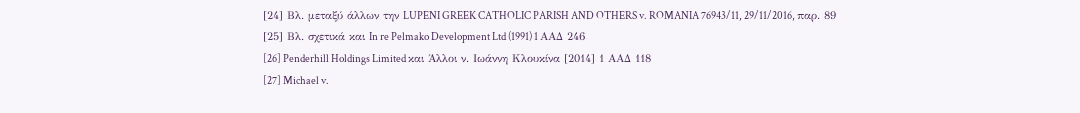[24] Βλ. μεταξύ άλλων την LUPENI GREEK CATHOLIC PARISH AND OTHERS v. ROMANIA 76943/11, 29/11/2016, παρ. 89
[25] Βλ. σχετικά και In re Pelmako Development Ltd (1991) 1 ΑΑΔ 246
[26] Penderhill Holdings Limited και Άλλοι ν. Ιωάννη Κλουκίνα [2014] 1 ΑΑΔ 118
[27] Michael v.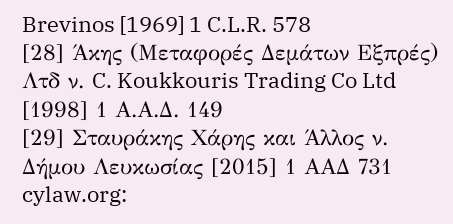Brevinos [1969] 1 C.L.R. 578
[28] Άκης (Μεταφορές Δεμάτων Εξπρές) Λτδ ν. C. Koukkouris Trading Co Ltd [1998] 1 Α.Α.Δ. 149
[29] Σταυράκης Χάρης και Άλλος ν. Δήμου Λευκωσίας [2015] 1 ΑΑΔ 731
cylaw.org: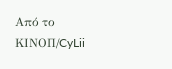Από το ΚΙΝOΠ/CyLii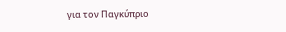για τον Παγκύπριο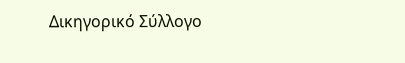Δικηγορικό Σύλλογο